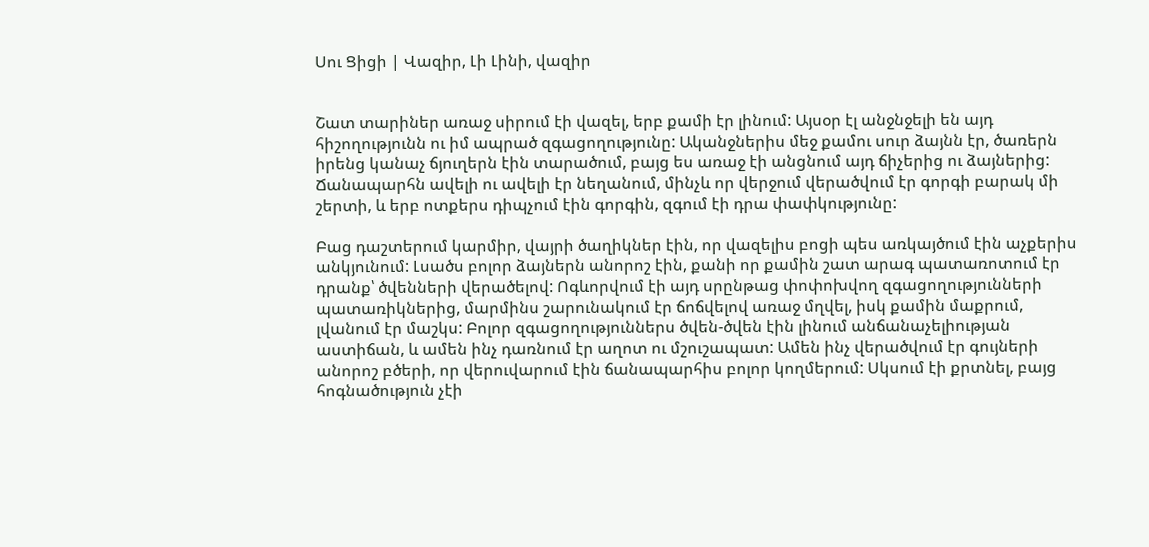Սու Ցիցի | Վազիր, Լի Լինի, վազիր


Շատ տարիներ առաջ սիրում էի վազել, երբ քամի էր լինում: Այսօր էլ անջնջելի են այդ հիշողությունն ու իմ ապրած զգացողությունը: Ականջներիս մեջ քամու սուր ձայնն էր, ծառերն իրենց կանաչ ճյուղերն էին տարածում, բայց ես առաջ էի անցնում այդ ճիչերից ու ձայներից: Ճանապարհն ավելի ու ավելի էր նեղանում, մինչև որ վերջում վերածվում էր գորգի բարակ մի շերտի, և երբ ոտքերս դիպչում էին գորգին, զգում էի դրա փափկությունը:

Բաց դաշտերում կարմիր, վայրի ծաղիկներ էին, որ վազելիս բոցի պես առկայծում էին աչքերիս անկյունում: Լսածս բոլոր ձայներն անորոշ էին, քանի որ քամին շատ արագ պատառոտում էր դրանք՝ ծվենների վերածելով: Ոգևորվում էի այդ սրընթաց փոփոխվող զգացողությունների պատառիկներից, մարմինս շարունակում էր ճոճվելով առաջ մղվել, իսկ քամին մաքրում, լվանում էր մաշկս: Բոլոր զգացողություններս ծվեն-ծվեն էին լինում անճանաչելիության աստիճան, և ամեն ինչ դառնում էր աղոտ ու մշուշապատ: Ամեն ինչ վերածվում էր գույների անորոշ բծերի, որ վերուվարում էին ճանապարհիս բոլոր կողմերում: Սկսում էի քրտնել, բայց հոգնածություն չէի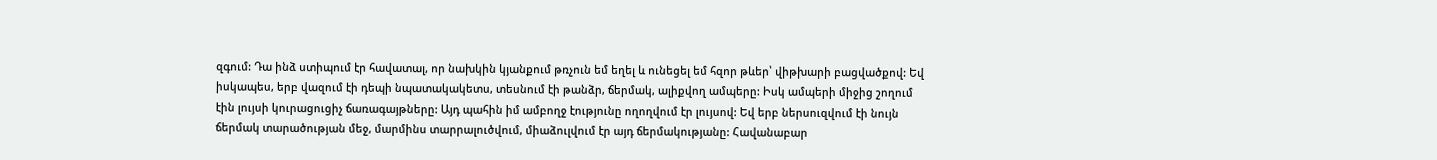զգում: Դա ինձ ստիպում էր հավատալ, որ նախկին կյանքում թռչուն եմ եղել և ունեցել եմ հզոր թևեր՝ վիթխարի բացվածքով: Եվ իսկապես, երբ վազում էի դեպի նպատակակետս, տեսնում էի թանձր, ճերմակ, ալիքվող ամպերը: Իսկ ամպերի միջից շողում էին լույսի կուրացուցիչ ճառագայթները: Այդ պահին իմ ամբողջ էությունը ողողվում էր լույսով: Եվ երբ ներսուզվում էի նույն ճերմակ տարածության մեջ, մարմինս տարրալուծվում, միաձուլվում էր այդ ճերմակությանը: Հավանաբար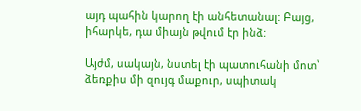այդ պահին կարող էի անհետանալ: Բայց, իհարկե, դա միայն թվում էր ինձ:

Այժմ, սակայն, նստել էի պատուհանի մոտ՝ ձեռքիս մի զույգ մաքուր, սպիտակ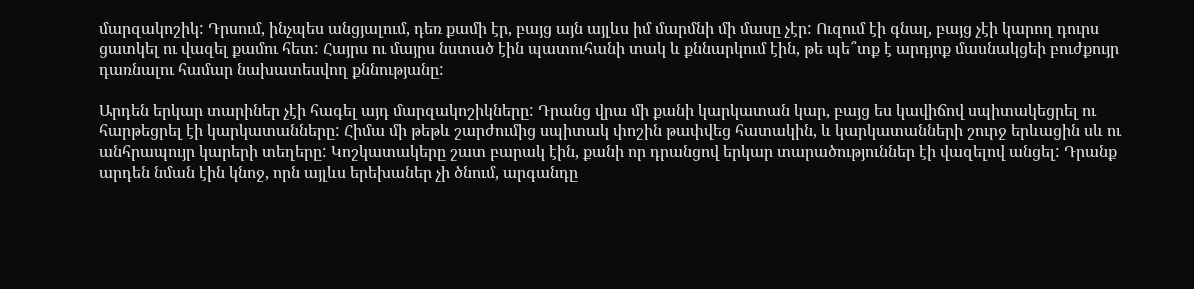մարզակոշիկ: Դրսում, ինչպես անցյալում, դեռ քամի էր, բայց այն այլևս իմ մարմնի մի մասը չէր: Ուզում էի գնալ, բայց չէի կարող դուրս ցատկել ու վազել քամու հետ: Հայրս ու մայրս նստած էին պատուհանի տակ և քննարկում էին, թե պե՞տք է արդյոք մասնակցեի բուժքույր դառնալու համար նախատեսվող քննությանը:

Արդեն երկար տարիներ չէի հագել այդ մարզակոշիկները: Դրանց վրա մի քանի կարկատան կար, բայց ես կավիճով սպիտակեցրել ու հարթեցրել էի կարկատանները: Հիմա մի թեթև շարժումից սպիտակ փոշին թափվեց հատակին, և կարկատանների շուրջ երևացին սև ու անհրապույր կարերի տեղերը: Կոշկատակերը շատ բարակ էին, քանի որ դրանցով երկար տարածություններ էի վազելով անցել: Դրանք արդեն նման էին կնոջ, որն այլևս երեխաներ չի ծնում, արգանդը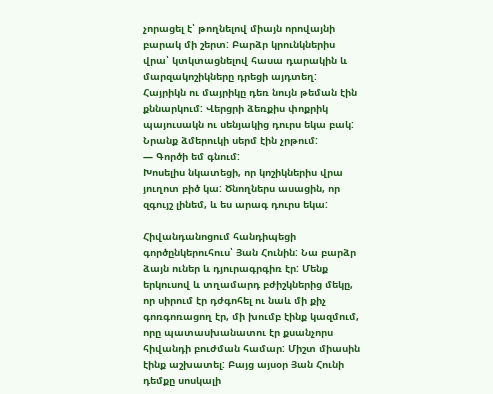չորացել է՝ թողնելով միայն որովայնի բարակ մի շերտ: Բարձր կրունկներիս վրա՝ կտկտացնելով հասա դարակին և մարզակոշիկները դրեցի այդտեղ: Հայրիկն ու մայրիկը դեռ նույն թեման էին քննարկում: Վերցրի ձեռքիս փոքրիկ պայուսակն ու սենյակից դուրս եկա բակ: Նրանք ձմերուկի սերմ էին չրթում:
— Գործի եմ գնում:
Խոսելիս նկատեցի, որ կոշիկներիս վրա յուղոտ բիծ կա: Ծնողներս ասացին, որ զգույշ լինեմ, և ես արագ դուրս եկա:

Հիվանդանոցում հանդիպեցի գործընկերուհուս՝ Յան Հունին: Նա բարձր ձայն ուներ և դյուրագրգիռ էր: Մենք երկուսով և տղամարդ բժիշկներից մեկը, որ սիրում էր դժգոհել ու նաև մի քիչ գոռգոռացող էր, մի խումբ էինք կազմում, որը պատասխանատու էր քսանչորս հիվանդի բուժման համար: Միշտ միասին էինք աշխատել: Բայց այսօր Յան Հունի դեմքը սոսկալի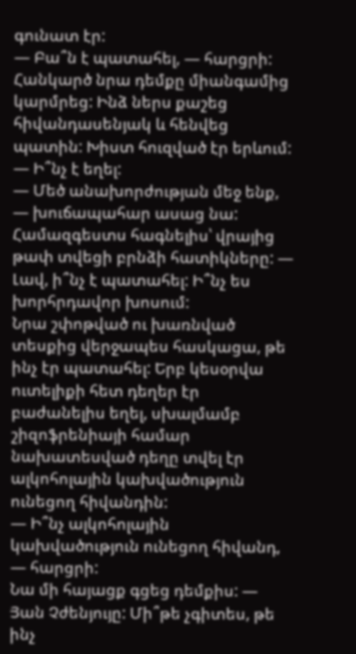գունատ էր:
— Բա՞ն է պատահել, — հարցրի:
Հանկարծ նրա դեմքը միանգամից կարմրեց: Ինձ ներս քաշեց հիվանդասենյակ և հենվեց պատին: Խիստ հուզված էր երևում:
— Ի՞նչ է եղել:
— Մեծ անախորժության մեջ ենք, — խուճապահար ասաց նա:
Համազգեստս հագնելիս՝ վրայից թափ տվեցի բրնձի հատիկները: — Լավ, ի՞նչ է պատահել: Ի՞նչ ես խորհրդավոր խոսում:
Նրա շփոթված ու խառնված տեսքից վերջապես հասկացա, թե ինչ էր պատահել: Երբ կեսօրվա ուտելիքի հետ դեղեր էր բաժանելիս եղել, սխալմամբ շիզոֆրենիայի համար նախատեսված դեղը տվել էր ալկոհոլային կախվածություն ունեցող հիվանդին:
— Ի՞նչ ալկոհոլային կախվածություն ունեցող հիվանդ, — հարցրի:
Նա մի հայացք գցեց դեմքիս: — Յան Չժենյույը: Մի՞թե չգիտես, թե ինչ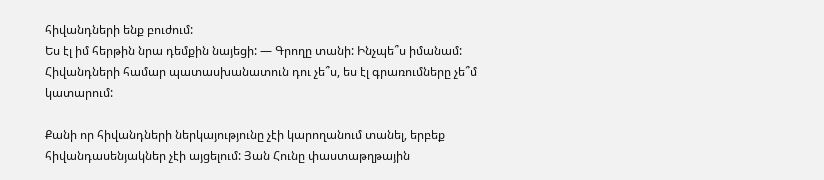հիվանդների ենք բուժում:
Ես էլ իմ հերթին նրա դեմքին նայեցի: — Գրողը տանի: Ինչպե՞ս իմանամ: Հիվանդների համար պատասխանատուն դու չե՞ս, ես էլ գրառումները չե՞մ կատարում:

Քանի որ հիվանդների ներկայությունը չէի կարողանում տանել, երբեք հիվանդասենյակներ չէի այցելում: Յան Հունը փաստաթղթային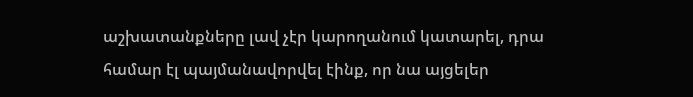աշխատանքները լավ չէր կարողանում կատարել, դրա համար էլ պայմանավորվել էինք, որ նա այցելեր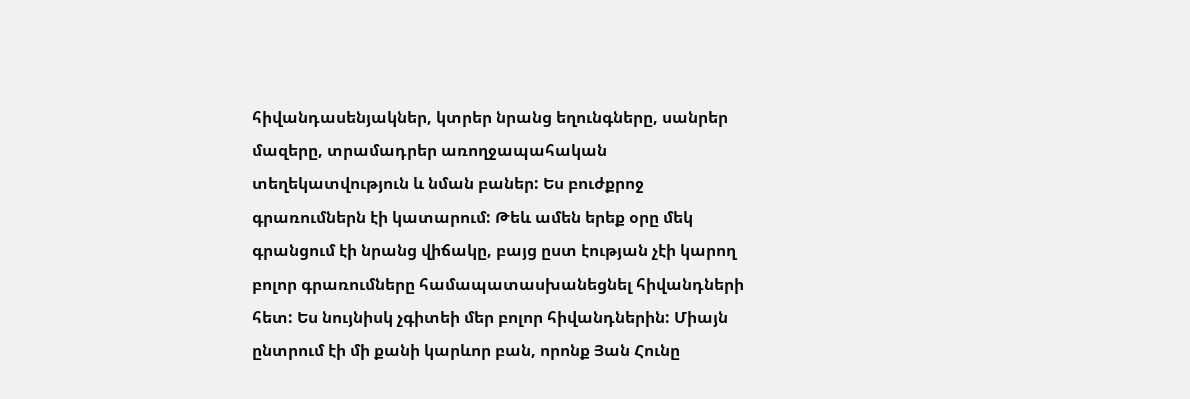հիվանդասենյակներ, կտրեր նրանց եղունգները, սանրեր մազերը, տրամադրեր առողջապահական տեղեկատվություն և նման բաներ: Ես բուժքրոջ գրառումներն էի կատարում: Թեև ամեն երեք օրը մեկ գրանցում էի նրանց վիճակը, բայց ըստ էության չէի կարող բոլոր գրառումները համապատասխանեցնել հիվանդների հետ: Ես նույնիսկ չգիտեի մեր բոլոր հիվանդներին: Միայն ընտրում էի մի քանի կարևոր բան, որոնք Յան Հունը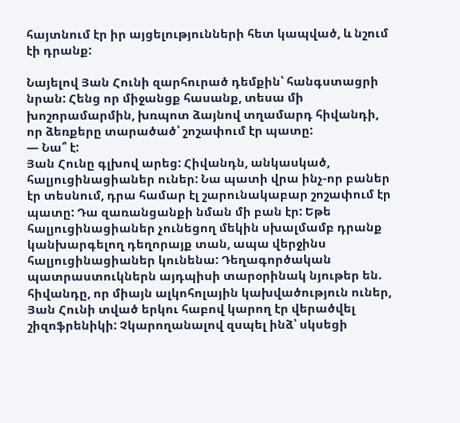հայտնում էր իր այցելությունների հետ կապված, և նշում էի դրանք:

Նայելով Յան Հունի զարհուրած դեմքին՝ հանգստացրի նրան: Հենց որ միջանցք հասանք, տեսա մի խոշորամարմին, խռպոտ ձայնով տղամարդ հիվանդի, որ ձեռքերը տարածած՝ շոշափում էր պատը:
— Նա՞ է:
Յան Հունը գլխով արեց: Հիվանդն, անկասկած, հալյուցինացիաներ ուներ: Նա պատի վրա ինչ-որ բաներ էր տեսնում, դրա համար էլ շարունակաբար շոշափում էր պատը: Դա զառանցանքի նման մի բան էր: Եթե հալյուցինացիաներ չունեցող մեկին սխալմամբ դրանք կանխարգելող դեղորայք տան, ապա վերջինս հալյուցինացիաներ կունենա: Դեղագործական պատրաստուկներն այդպիսի տարօրինակ նյութեր են. հիվանդը, որ միայն ալկոհոլային կախվածություն ուներ, Յան Հունի տված երկու հաբով կարող էր վերածվել շիզոֆրենիկի: Չկարողանալով զսպել ինձ՝ սկսեցի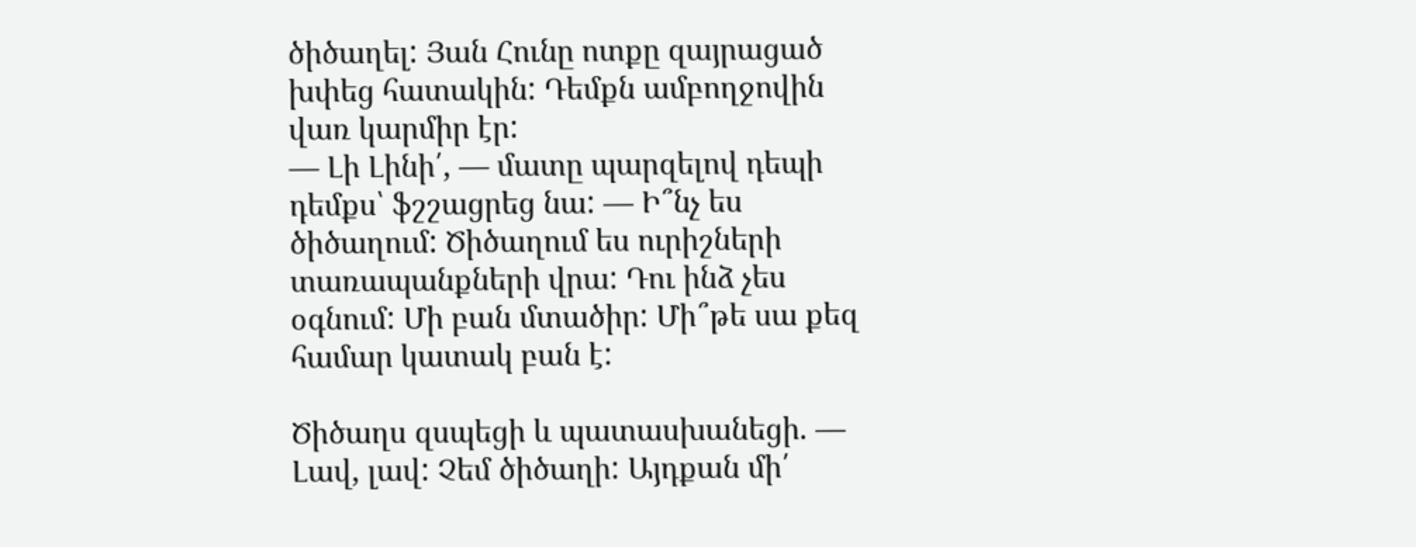ծիծաղել: Յան Հունը ոտքը զայրացած խփեց հատակին: Դեմքն ամբողջովին վառ կարմիր էր:
— Լի Լինի՛, — մատը պարզելով դեպի դեմքս՝ ֆշշացրեց նա: — Ի՞նչ ես ծիծաղում: Ծիծաղում ես ուրիշների տառապանքների վրա: Դու ինձ չես օգնում: Մի բան մտածիր: Մի՞թե սա քեզ համար կատակ բան է:

Ծիծաղս զսպեցի և պատասխանեցի. — Լավ, լավ: Չեմ ծիծաղի: Այդքան մի՛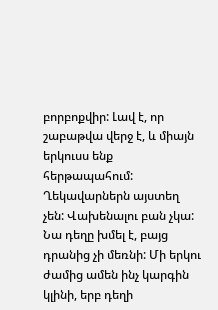բորբոքվիր: Լավ է, որ շաբաթվա վերջ է, և միայն երկուսս ենք հերթապահում: Ղեկավարներն այստեղ չեն: Վախենալու բան չկա: Նա դեղը խմել է, բայց դրանից չի մեռնի: Մի երկու ժամից ամեն ինչ կարգին կլինի, երբ դեղի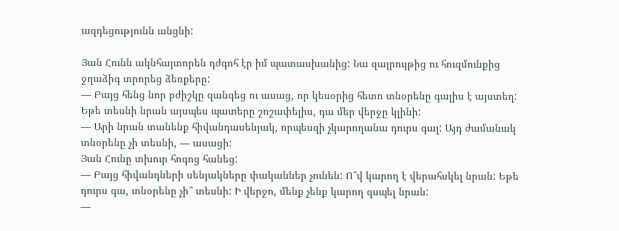ազդեցությունն անցնի:

Յան Հունն ակնհայտորեն դժգոհ էր իմ պատասխանից: Նա զայրույթից ու հուզմունքից ջղաձիգ տրորեց ձեռքերը:
— Բայց հենց նոր բժիշկը զանգեց ու ասաց, որ կեսօրից հետո տնօրենը գալիս է այստեղ: Եթե տեսնի նրան այսպես պատերը շոշափելիս, դա մեր վերջը կլինի:
— Արի նրան տանենք հիվանդասենյակ, որպեսզի չկարողանա դուրս գալ: Այդ ժամանակ տնօրենը չի տեսնի, — ասացի:
Յան Հունը տխուր հոգոց հանեց:
— Բայց հիվանդների սենյակները փականներ չունեն: Ո՞վ կարող է վերահսկել նրան: Եթե դուրս գա, տնօրենը չի՞ տեսնի: Ի վերջո, մենք չենք կարող զսպել նրան:
—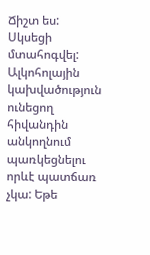Ճիշտ ես:
Սկսեցի մտահոգվել: Ալկոհոլային կախվածություն ունեցող հիվանդին անկողնում պառկեցնելու որևէ պատճառ չկա: Եթե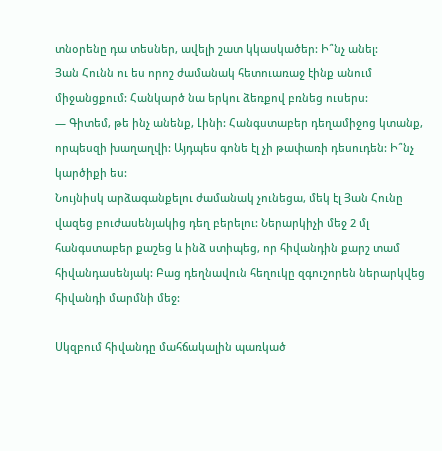տնօրենը դա տեսներ, ավելի շատ կկասկածեր: Ի՞նչ անել:
Յան Հունն ու ես որոշ ժամանակ հետուառաջ էինք անում միջանցքում: Հանկարծ նա երկու ձեռքով բռնեց ուսերս:
— Գիտեմ, թե ինչ անենք, Լինի: Հանգստաբեր դեղամիջոց կտանք, որպեսզի խաղաղվի: Այդպես գոնե էլ չի թափառի դեսուդեն: Ի՞նչ կարծիքի ես:
Նույնիսկ արձագանքելու ժամանակ չունեցա, մեկ էլ Յան Հունը վազեց բուժասենյակից դեղ բերելու: Ներարկիչի մեջ 2 մլ հանգստաբեր քաշեց և ինձ ստիպեց, որ հիվանդին քարշ տամ հիվանդասենյակ: Բաց դեղնավուն հեղուկը զգուշորեն ներարկվեց հիվանդի մարմնի մեջ:

Սկզբում հիվանդը մահճակալին պառկած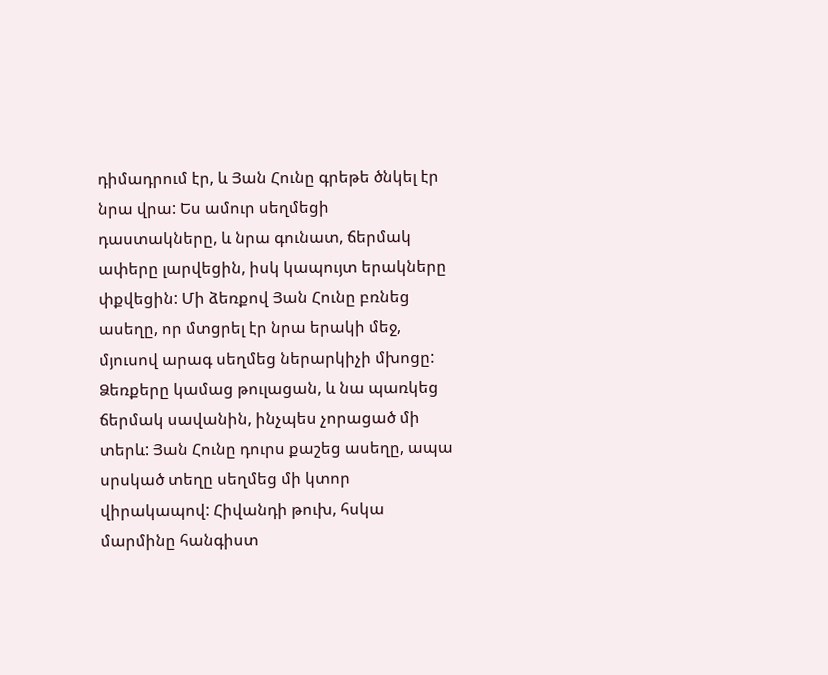դիմադրում էր, և Յան Հունը գրեթե ծնկել էր նրա վրա: Ես ամուր սեղմեցի դաստակները, և նրա գունատ, ճերմակ ափերը լարվեցին, իսկ կապույտ երակները փքվեցին: Մի ձեռքով Յան Հունը բռնեց ասեղը, որ մտցրել էր նրա երակի մեջ, մյուսով արագ սեղմեց ներարկիչի մխոցը: Ձեռքերը կամաց թուլացան, և նա պառկեց ճերմակ սավանին, ինչպես չորացած մի տերև: Յան Հունը դուրս քաշեց ասեղը, ապա սրսկած տեղը սեղմեց մի կտոր վիրակապով: Հիվանդի թուխ, հսկա մարմինը հանգիստ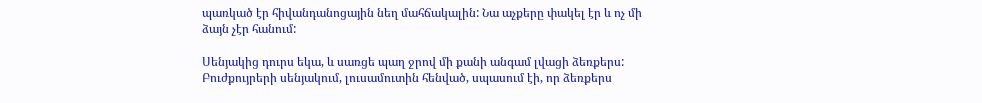պառկած էր հիվանդանոցային նեղ մահճակալին: Նա աչքերը փակել էր և ոչ մի ձայն չէր հանում:

Սենյակից դուրս եկա, և սառցե պաղ ջրով մի քանի անգամ լվացի ձեռքերս: Բուժքույրերի սենյակում, լուսամուտին հենված, սպասում էի, որ ձեռքերս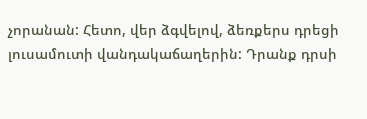չորանան: Հետո, վեր ձգվելով, ձեռքերս դրեցի լուսամուտի վանդակաճաղերին: Դրանք դրսի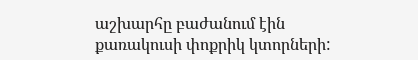աշխարհը բաժանում էին քառակուսի փոքրիկ կտորների: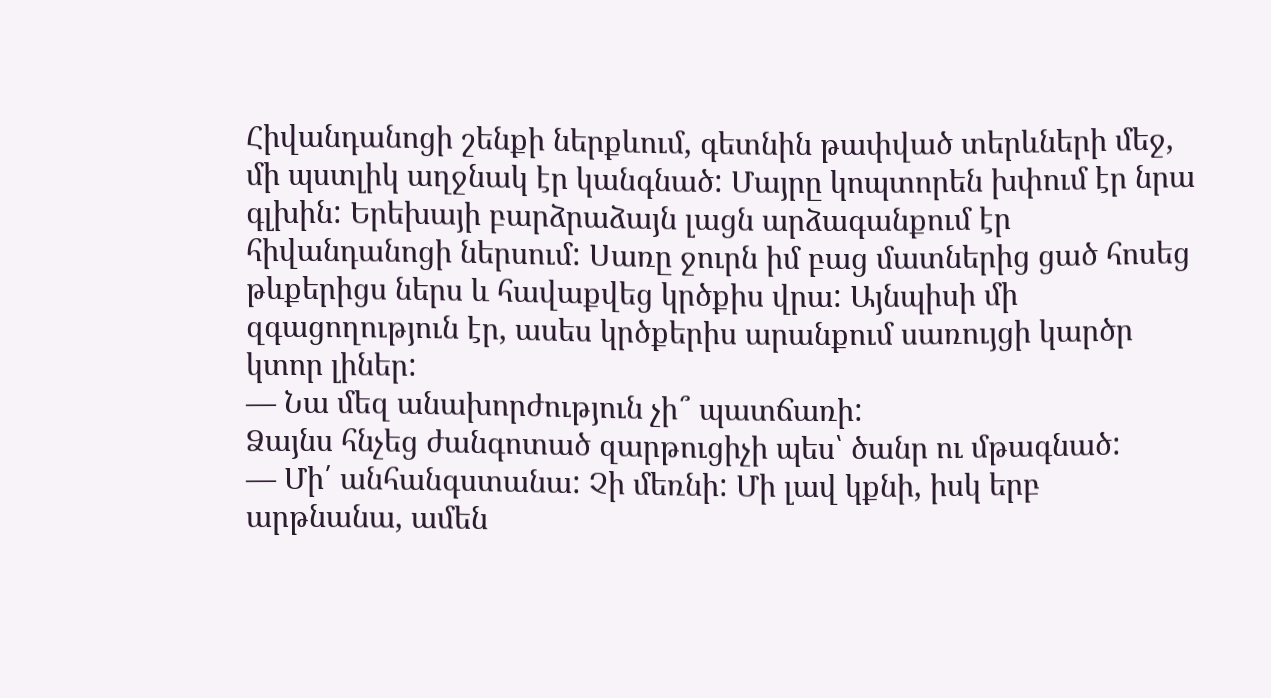Հիվանդանոցի շենքի ներքևում, գետնին թափված տերևների մեջ, մի պստլիկ աղջնակ էր կանգնած: Մայրը կոպտորեն խփում էր նրա գլխին: Երեխայի բարձրաձայն լացն արձագանքում էր հիվանդանոցի ներսում: Սառը ջուրն իմ բաց մատներից ցած հոսեց թևքերիցս ներս և հավաքվեց կրծքիս վրա: Այնպիսի մի զգացողություն էր, ասես կրծքերիս արանքում սառույցի կարծր կտոր լիներ:
— Նա մեզ անախորժություն չի՞ պատճառի:
Ձայնս հնչեց ժանգոտած զարթուցիչի պես՝ ծանր ու մթագնած:
— Մի՛ անհանգստանա: Չի մեռնի: Մի լավ կքնի, իսկ երբ արթնանա, ամեն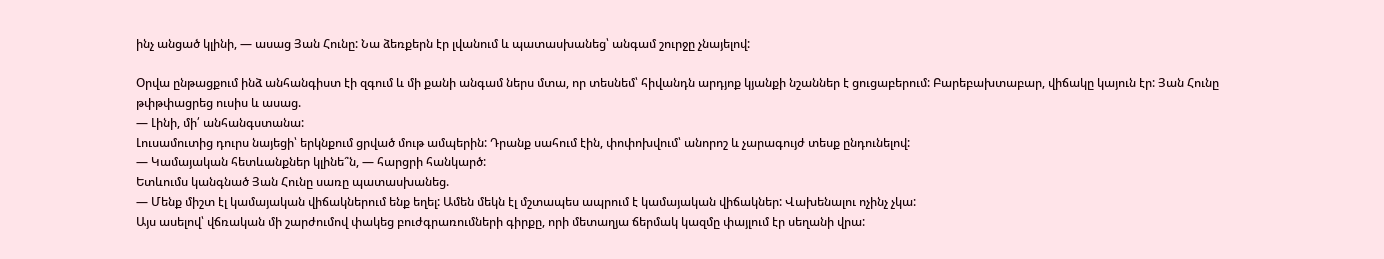ինչ անցած կլինի, — ասաց Յան Հունը: Նա ձեռքերն էր լվանում և պատասխանեց՝ անգամ շուրջը չնայելով:

Օրվա ընթացքում ինձ անհանգիստ էի զգում և մի քանի անգամ ներս մտա, որ տեսնեմ՝ հիվանդն արդյոք կյանքի նշաններ է ցուցաբերում: Բարեբախտաբար, վիճակը կայուն էր: Յան Հունը թփթփացրեց ուսիս և ասաց.
— Լինի, մի՛ անհանգստանա:
Լուսամուտից դուրս նայեցի՝ երկնքում ցրված մութ ամպերին: Դրանք սահում էին, փոփոխվում՝ անորոշ և չարագույժ տեսք ընդունելով:
— Կամայական հետևանքներ կլինե՞ն, — հարցրի հանկարծ:
Ետևումս կանգնած Յան Հունը սառը պատասխանեց.
— Մենք միշտ էլ կամայական վիճակներում ենք եղել: Ամեն մեկն էլ մշտապես ապրում է կամայական վիճակներ: Վախենալու ոչինչ չկա:
Այս ասելով՝ վճռական մի շարժումով փակեց բուժգրառումների գիրքը, որի մետաղյա ճերմակ կազմը փայլում էր սեղանի վրա: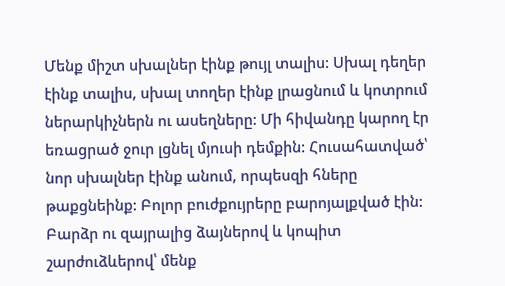Մենք միշտ սխալներ էինք թույլ տալիս: Սխալ դեղեր էինք տալիս, սխալ տողեր էինք լրացնում և կոտրում ներարկիչներն ու ասեղները: Մի հիվանդը կարող էր եռացրած ջուր լցնել մյուսի դեմքին: Հուսահատված՝ նոր սխալներ էինք անում, որպեսզի հները թաքցնեինք: Բոլոր բուժքույրերը բարոյալքված էին: Բարձր ու զայրալից ձայներով և կոպիտ շարժուձևերով՝ մենք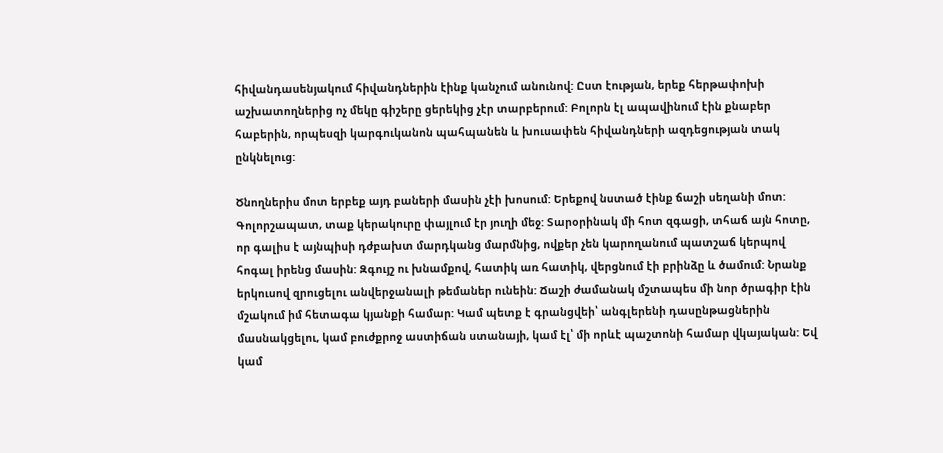հիվանդասենյակում հիվանդներին էինք կանչում անունով: Ըստ էության, երեք հերթափոխի աշխատողներից ոչ մեկը գիշերը ցերեկից չէր տարբերում: Բոլորն էլ ապավինում էին քնաբեր հաբերին, որպեսզի կարգուկանոն պահպանեն և խուսափեն հիվանդների ազդեցության տակ ընկնելուց:

Ծնողներիս մոտ երբեք այդ բաների մասին չէի խոսում: Երեքով նստած էինք ճաշի սեղանի մոտ: Գոլորշապատ, տաք կերակուրը փայլում էր յուղի մեջ: Տարօրինակ մի հոտ զգացի, տհաճ այն հոտը, որ գալիս է այնպիսի դժբախտ մարդկանց մարմնից, ովքեր չեն կարողանում պատշաճ կերպով հոգալ իրենց մասին: Զգույշ ու խնամքով, հատիկ առ հատիկ, վերցնում էի բրինձը և ծամում: Նրանք երկուսով զրուցելու անվերջանալի թեմաներ ունեին: Ճաշի ժամանակ մշտապես մի նոր ծրագիր էին մշակում իմ հետագա կյանքի համար: Կամ պետք է գրանցվեի՝ անգլերենի դասընթացներին մասնակցելու, կամ բուժքրոջ աստիճան ստանայի, կամ էլ՝ մի որևէ պաշտոնի համար վկայական: Եվ կամ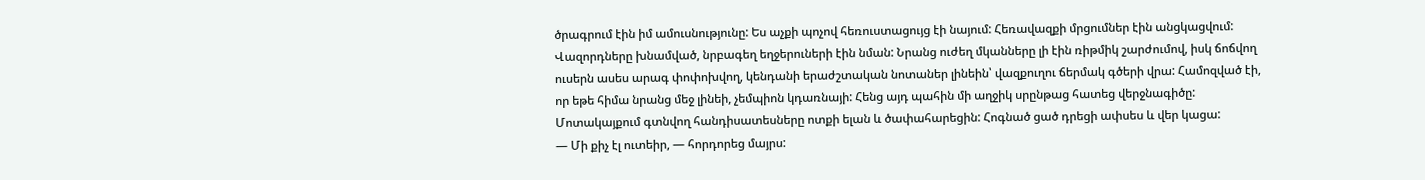ծրագրում էին իմ ամուսնությունը: Ես աչքի պոչով հեռուստացույց էի նայում: Հեռավազքի մրցումներ էին անցկացվում: Վազորդները խնամված, նրբագեղ եղջերուների էին նման: Նրանց ուժեղ մկանները լի էին ռիթմիկ շարժումով, իսկ ճոճվող ուսերն ասես արագ փոփոխվող, կենդանի երաժշտական նոտաներ լինեին՝ վազքուղու ճերմակ գծերի վրա: Համոզված էի, որ եթե հիմա նրանց մեջ լինեի, չեմպիոն կդառնայի: Հենց այդ պահին մի աղջիկ սրընթաց հատեց վերջնագիծը: Մոտակայքում գտնվող հանդիսատեսները ոտքի ելան և ծափահարեցին: Հոգնած ցած դրեցի ափսես և վեր կացա:
— Մի քիչ էլ ուտեիր, — հորդորեց մայրս: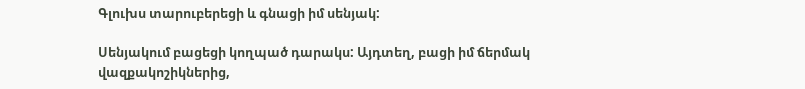Գլուխս տարուբերեցի և գնացի իմ սենյակ:

Սենյակում բացեցի կողպած դարակս: Այդտեղ, բացի իմ ճերմակ վազքակոշիկներից,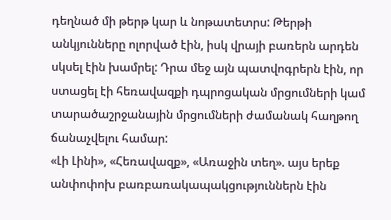դեղնած մի թերթ կար և նոթատետրս: Թերթի անկյունները ոլորված էին, իսկ վրայի բառերն արդեն սկսել էին խամրել: Դրա մեջ այն պատվոգրերն էին, որ ստացել էի հեռավազքի դպրոցական մրցումների կամ տարածաշրջանային մրցումների ժամանակ հաղթող ճանաչվելու համար:
«Լի Լինի», «Հեռավազք», «Առաջին տեղ». այս երեք անփոփոխ բառբառակապակցություններն էին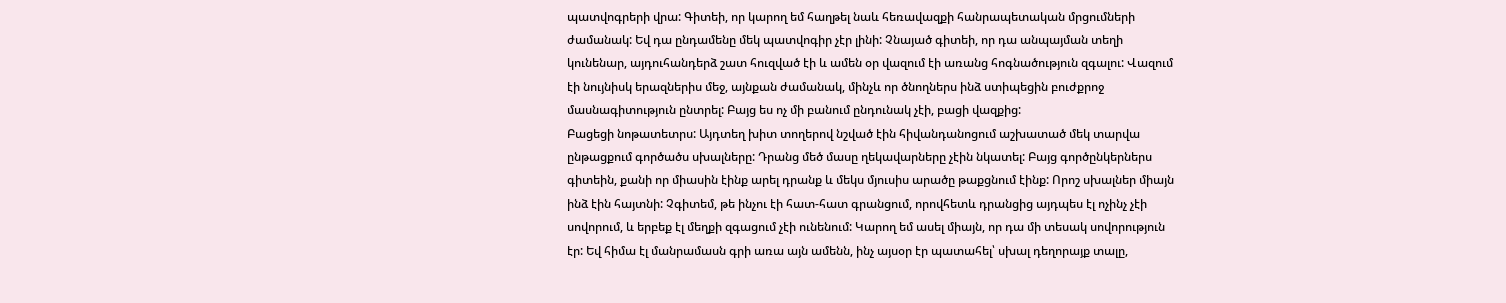պատվոգրերի վրա: Գիտեի, որ կարող եմ հաղթել նաև հեռավազքի հանրապետական մրցումների ժամանակ: Եվ դա ընդամենը մեկ պատվոգիր չէր լինի: Չնայած գիտեի, որ դա անպայման տեղի կունենար, այդուհանդերձ շատ հուզված էի և ամեն օր վազում էի առանց հոգնածություն զգալու: Վազում էի նույնիսկ երազներիս մեջ, այնքան ժամանակ, մինչև որ ծնողներս ինձ ստիպեցին բուժքրոջ մասնագիտություն ընտրել: Բայց ես ոչ մի բանում ընդունակ չէի, բացի վազքից:
Բացեցի նոթատետրս: Այդտեղ խիտ տողերով նշված էին հիվանդանոցում աշխատած մեկ տարվա ընթացքում գործածս սխալները: Դրանց մեծ մասը ղեկավարները չէին նկատել: Բայց գործընկերներս գիտեին, քանի որ միասին էինք արել դրանք և մեկս մյուսիս արածը թաքցնում էինք: Որոշ սխալներ միայն ինձ էին հայտնի: Չգիտեմ, թե ինչու էի հատ-հատ գրանցում, որովհետև դրանցից այդպես էլ ոչինչ չէի սովորում, և երբեք էլ մեղքի զգացում չէի ունենում: Կարող եմ ասել միայն, որ դա մի տեսակ սովորություն էր: Եվ հիմա էլ մանրամասն գրի առա այն ամենն, ինչ այսօր էր պատահել՝ սխալ դեղորայք տալը,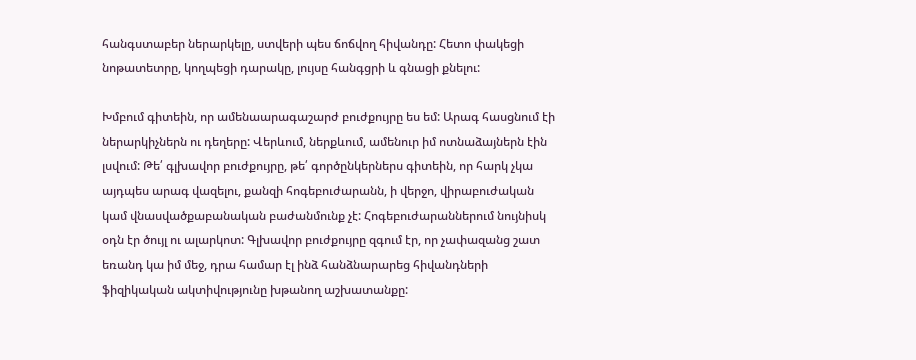հանգստաբեր ներարկելը, ստվերի պես ճոճվող հիվանդը: Հետո փակեցի նոթատետրը, կողպեցի դարակը, լույսը հանգցրի և գնացի քնելու:

Խմբում գիտեին, որ ամենաարագաշարժ բուժքույրը ես եմ: Արագ հասցնում էի ներարկիչներն ու դեղերը: Վերևում, ներքևում, ամենուր իմ ոտնաձայներն էին լսվում: Թե՛ գլխավոր բուժքույրը, թե՛ գործընկերներս գիտեին, որ հարկ չկա այդպես արագ վազելու, քանզի հոգեբուժարանն, ի վերջո, վիրաբուժական կամ վնասվածքաբանական բաժանմունք չէ: Հոգեբուժարաններում նույնիսկ օդն էր ծույլ ու ալարկոտ: Գլխավոր բուժքույրը զգում էր, որ չափազանց շատ եռանդ կա իմ մեջ, դրա համար էլ ինձ հանձնարարեց հիվանդների ֆիզիկական ակտիվությունը խթանող աշխատանքը: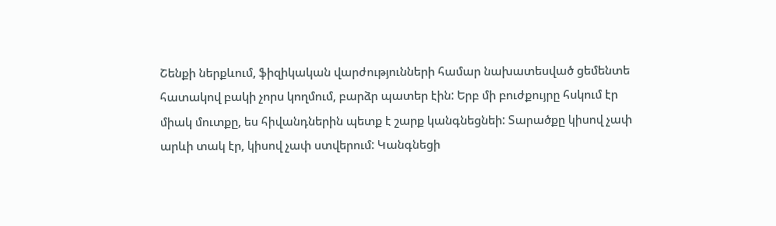Շենքի ներքևում, ֆիզիկական վարժությունների համար նախատեսված ցեմենտե հատակով բակի չորս կողմում, բարձր պատեր էին: Երբ մի բուժքույրը հսկում էր միակ մուտքը, ես հիվանդներին պետք է շարք կանգնեցնեի: Տարածքը կիսով չափ արևի տակ էր, կիսով չափ ստվերում: Կանգնեցի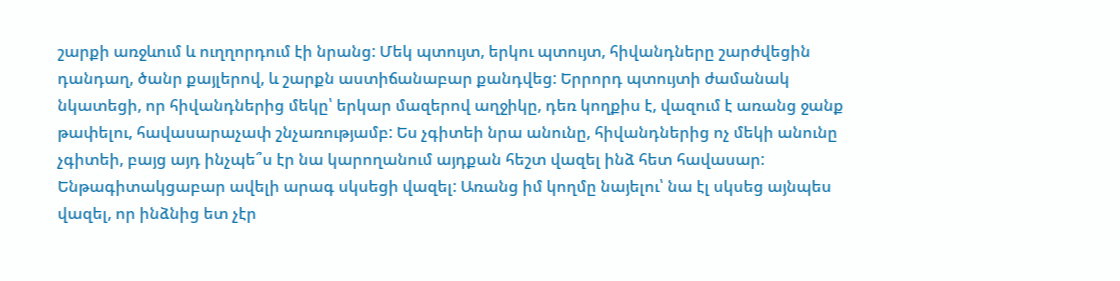շարքի առջևում և ուղղորդում էի նրանց: Մեկ պտույտ, երկու պտույտ, հիվանդները շարժվեցին դանդաղ, ծանր քայլերով, և շարքն աստիճանաբար քանդվեց: Երրորդ պտույտի ժամանակ նկատեցի, որ հիվանդներից մեկը՝ երկար մազերով աղջիկը, դեռ կողքիս է, վազում է առանց ջանք թափելու, հավասարաչափ շնչառությամբ: Ես չգիտեի նրա անունը, հիվանդներից ոչ մեկի անունը չգիտեի, բայց այդ ինչպե՞ս էր նա կարողանում այդքան հեշտ վազել ինձ հետ հավասար: Ենթագիտակցաբար ավելի արագ սկսեցի վազել: Առանց իմ կողմը նայելու՝ նա էլ սկսեց այնպես վազել, որ ինձնից ետ չէր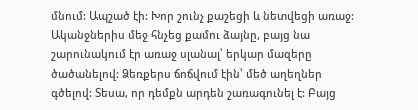մնում: Ապշած էի: Խոր շունչ քաշեցի և նետվեցի առաջ: Ականջներիս մեջ հնչեց քամու ձայնը, բայց նա շարունակում էր առաջ սլանալ՝ երկար մազերը ծածանելով: Ձեռքերս ճոճվում էին՝ մեծ աղեղներ գծելով: Տեսա, որ դեմքն արդեն շառագունել է: Բայց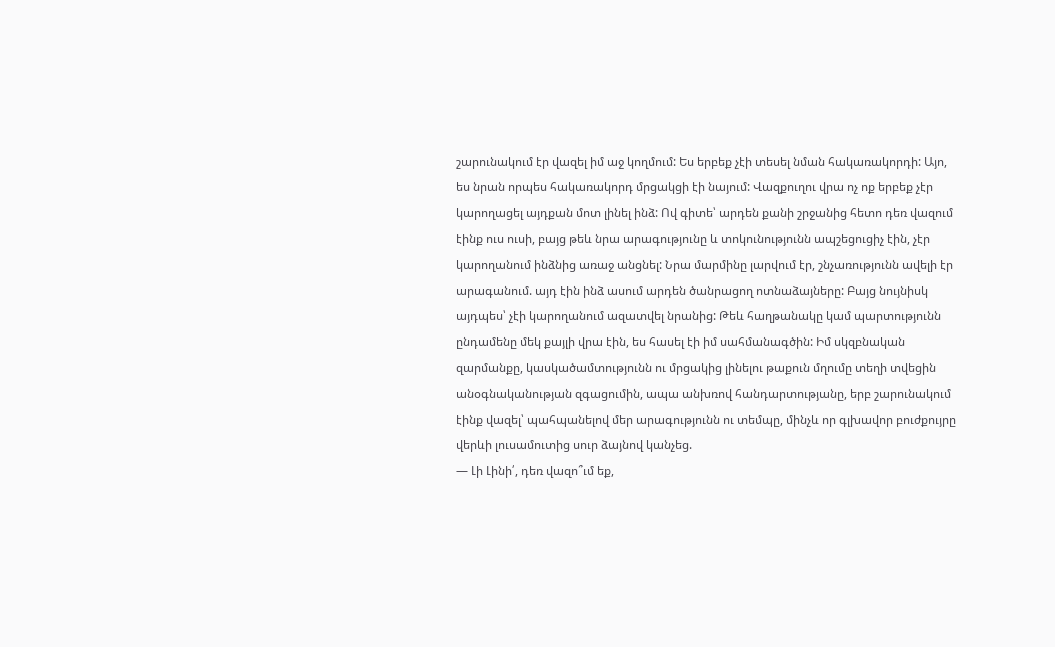շարունակում էր վազել իմ աջ կողմում: Ես երբեք չէի տեսել նման հակառակորդի: Այո, ես նրան որպես հակառակորդ մրցակցի էի նայում: Վազքուղու վրա ոչ ոք երբեք չէր կարողացել այդքան մոտ լինել ինձ: Ով գիտե՝ արդեն քանի շրջանից հետո դեռ վազում էինք ուս ուսի, բայց թեև նրա արագությունը և տոկունությունն ապշեցուցիչ էին, չէր կարողանում ինձնից առաջ անցնել: Նրա մարմինը լարվում էր, շնչառությունն ավելի էր արագանում. այդ էին ինձ ասում արդեն ծանրացող ոտնաձայները: Բայց նույնիսկ այդպես՝ չէի կարողանում ազատվել նրանից: Թեև հաղթանակը կամ պարտությունն ընդամենը մեկ քայլի վրա էին, ես հասել էի իմ սահմանագծին: Իմ սկզբնական զարմանքը, կասկածամտությունն ու մրցակից լինելու թաքուն մղումը տեղի տվեցին անօգնականության զգացումին, ապա անխռով հանդարտությանը, երբ շարունակում էինք վազել՝ պահպանելով մեր արագությունն ու տեմպը, մինչև որ գլխավոր բուժքույրը վերևի լուսամուտից սուր ձայնով կանչեց.
— Լի Լինի՛, դեռ վազո՞ւմ եք,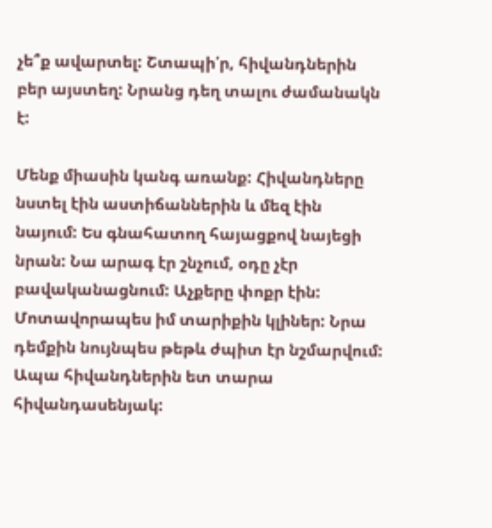չե՞ք ավարտել: Շտապի՛ր, հիվանդներին բեր այստեղ: Նրանց դեղ տալու ժամանակն է:

Մենք միասին կանգ առանք: Հիվանդները նստել էին աստիճաններին և մեզ էին նայում: Ես գնահատող հայացքով նայեցի նրան: Նա արագ էր շնչում, օդը չէր բավականացնում: Աչքերը փոքր էին: Մոտավորապես իմ տարիքին կլիներ: Նրա դեմքին նույնպես թեթև ժպիտ էր նշմարվում: Ապա հիվանդներին ետ տարա հիվանդասենյակ: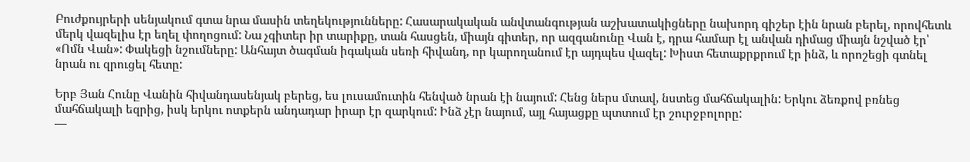Բուժքույրերի սենյակում գտա նրա մասին տեղեկությունները: Հասարակական անվտանգության աշխատակիցները նախորդ գիշեր էին նրան բերել, որովհետև մերկ վազելիս էր եղել փողոցում: Նա չգիտեր իր տարիքը, տան հասցեն, միայն գիտեր, որ ազգանունը Վան է, դրա համար էլ անվան դիմաց միայն նշված էր՝ «Ոմն Վան»: Փակեցի նշումները: Անհայտ ծագման իգական սեռի հիվանդ, որ կարողանում էր այդպես վազել: Խիստ հետաքրքրում էր ինձ, և որոշեցի գտնել նրան ու զրուցել հետը:

Երբ Յան Հունը Վանին հիվանդասենյակ բերեց, ես լուսամուտին հենված նրան էի նայում: Հենց ներս մտավ, նստեց մահճակալին: Երկու ձեռքով բռնեց մահճակալի եզրից, իսկ երկու ոտքերն անդադար իրար էր զարկում: Ինձ չէր նայում, այլ հայացքը պտտում էր շուրջբոլորը:
—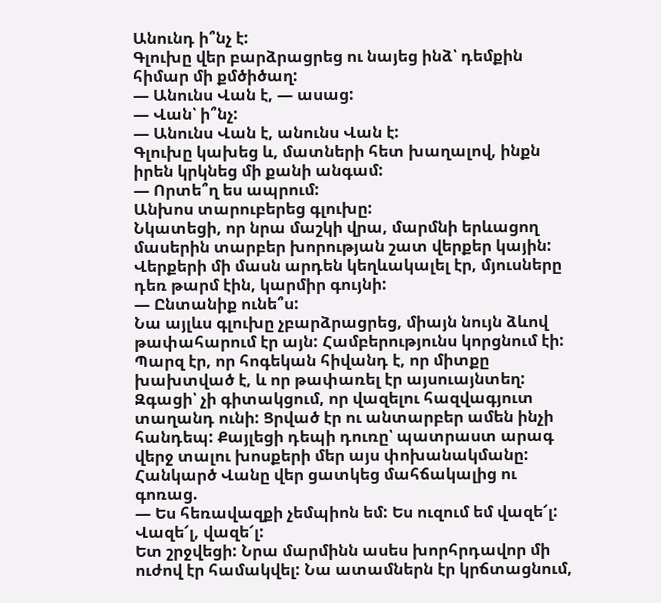Անունդ ի՞նչ է:
Գլուխը վեր բարձրացրեց ու նայեց ինձ՝ դեմքին հիմար մի քմծիծաղ:
— Անունս Վան է, — ասաց:
— Վան՝ ի՞նչ:
— Անունս Վան է, անունս Վան է:
Գլուխը կախեց և, մատների հետ խաղալով, ինքն իրեն կրկնեց մի քանի անգամ:
— Որտե՞ղ ես ապրում:
Անխոս տարուբերեց գլուխը:
Նկատեցի, որ նրա մաշկի վրա, մարմնի երևացող մասերին տարբեր խորության շատ վերքեր կային: Վերքերի մի մասն արդեն կեղևակալել էր, մյուսները դեռ թարմ էին, կարմիր գույնի:
— Ընտանիք ունե՞ս:
Նա այլևս գլուխը չբարձրացրեց, միայն նույն ձևով թափահարում էր այն: Համբերությունս կորցնում էի: Պարզ էր, որ հոգեկան հիվանդ է, որ միտքը խախտված է, և որ թափառել էր այսուայնտեղ: Զգացի՝ չի գիտակցում, որ վազելու հազվագյուտ տաղանդ ունի: Ցրված էր ու անտարբեր ամեն ինչի հանդեպ: Քայլեցի դեպի դուռը՝ պատրաստ արագ վերջ տալու խոսքերի մեր այս փոխանակմանը: Հանկարծ Վանը վեր ցատկեց մահճակալից ու գոռաց.
— Ես հեռավազքի չեմպիոն եմ: Ես ուզում եմ վազե՜լ: Վազե՜լ, վազե՜լ:
Ետ շրջվեցի: Նրա մարմինն ասես խորհրդավոր մի ուժով էր համակվել: Նա ատամներն էր կրճտացնում,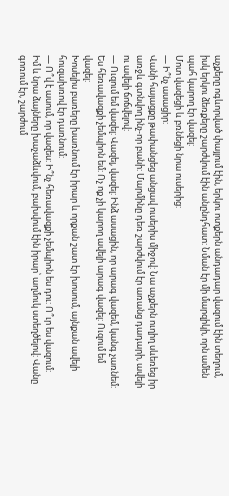աչքերը ոգևորված փայլում էին, երկու ոտքերն անդադար վազում էին տեղում, իսկ երկու ձեռքերը շարժվում էին անընդհատ: Նման էր մի մարզիկի, որն ամեն պահ կարող էր վազել:
Մոտ վազեցի և բռնեցի նրա ուսերից:
— Ի՞նչ ասացիր:
Վանի հայացքը թափանցեց անցավ ուսերիս միջով: Նա աչքերն ուղիղ սևեռեց իր առջև գտնվող ինչ-որ բանի: Մարմինը դեռ շարժվում էր առանց դադարի, ավելի ու ավելի ճոճվելով:
— Ուզում եմ վազել: Վազել, վազել: Ինձ ասացին, որ արագ վազեմ, կանգ չառնեմ: Ես հեռավազքի չեմպիոն եմ: Ոչ ոք չի կարող ավելի արագ վազել: Ուզում եմ վազել:
Խոսելիս բառերը խառնում էր իրար և որքան շատ էր խոսում, այնքան ավելի հուզախռով էր դառնում:
— Ո՞վ է ասում, որ վազես: Ի՞նչ հեռավազքի չեմպիոն ես դու: Ո՞ւր ես վազում:
Իմ և նրա ձայները խաչաձևվում, բախվում էին իրար՝ աղմուկ ստեղծելով: Վանը գոռում էր, շարժում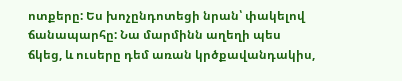ոտքերը: Ես խոչընդոտեցի նրան՝ փակելով ճանապարհը: Նա մարմինն աղեղի պես ճկեց, և ուսերը դեմ առան կրծքավանդակիս,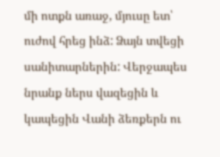մի ոտքն առաջ, մյուսը ետ՝ ուժով հրեց ինձ: Ձայն տվեցի սանիտարներին: Վերջապես նրանք ներս վազեցին և կապեցին Վանի ձեռքերն ու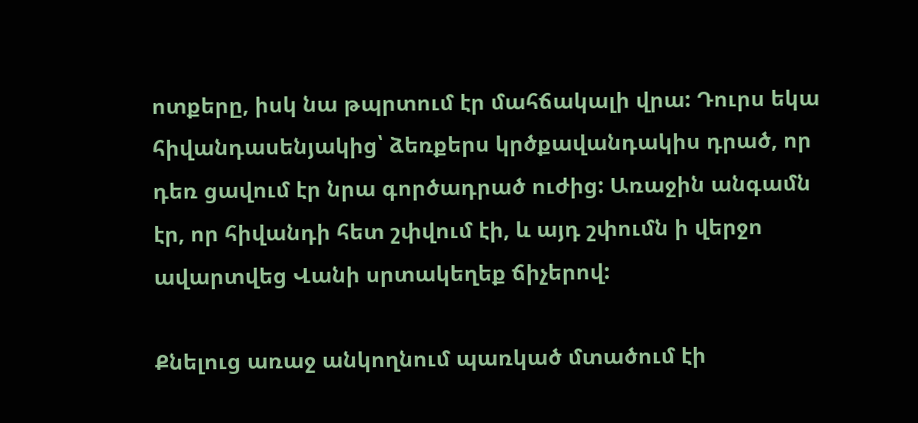ոտքերը, իսկ նա թպրտում էր մահճակալի վրա: Դուրս եկա հիվանդասենյակից՝ ձեռքերս կրծքավանդակիս դրած, որ դեռ ցավում էր նրա գործադրած ուժից: Առաջին անգամն էր, որ հիվանդի հետ շփվում էի, և այդ շփումն ի վերջո ավարտվեց Վանի սրտակեղեք ճիչերով:

Քնելուց առաջ անկողնում պառկած մտածում էի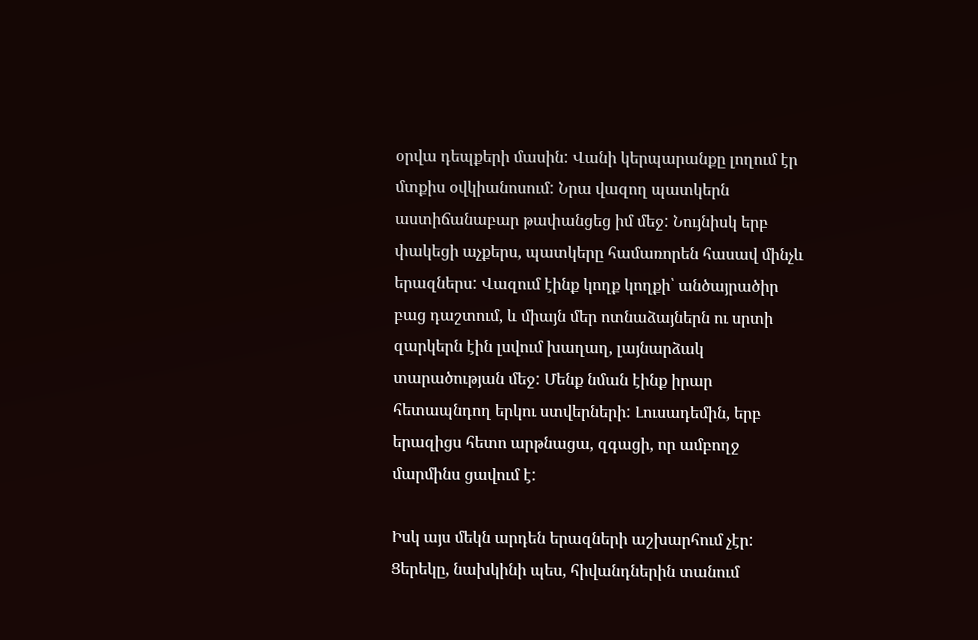օրվա դեպքերի մասին: Վանի կերպարանքը լողում էր մտքիս օվկիանոսում: Նրա վազող պատկերն աստիճանաբար թափանցեց իմ մեջ: Նույնիսկ երբ փակեցի աչքերս, պատկերը համառորեն հասավ մինչև երազներս: Վազում էինք կողք կողքի՝ անծայրածիր բաց դաշտում, և միայն մեր ոտնաձայներն ու սրտի զարկերն էին լսվում խաղաղ, լայնարձակ տարածության մեջ: Մենք նման էինք իրար հետապնդող երկու ստվերների: Լուսադեմին, երբ երազիցս հետո արթնացա, զգացի, որ ամբողջ մարմինս ցավում է:

Իսկ այս մեկն արդեն երազների աշխարհում չէր: Ցերեկը, նախկինի պես, հիվանդներին տանում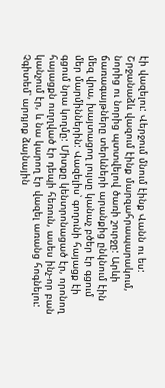էի վազելու: Վերջում մնում էինք Վանն ու ես: Շրջանաձև վազում էինք մարզահրապարակում, նորից ու նորից պտտվելով ծառի շուրջը: Արևի ճառագայթները տերևների արանքից ընկնում էին մեզ վրա, խայտացող լույսը կանաչ բծեր էր գցում մեր մարմիններին: Վազելիս՝ գողունի հայացք էի գցում նրա կողմը: Միտքը կենտրոնացած էր, որոնող հայացքն ուղղված էր դեպի հեռուն, ասես ինչ-որ բան կանչում էր, և նա կարող էր վազել առանց հոգնելու: Չգիտեմ՝ արդյոք ձայնային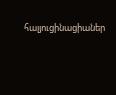հալյուցինացիաներ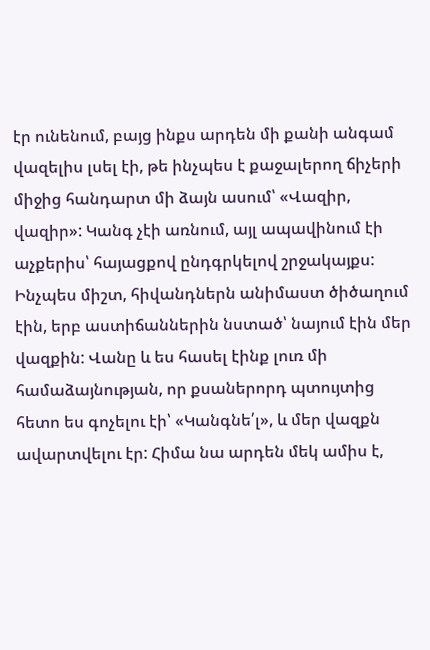էր ունենում, բայց ինքս արդեն մի քանի անգամ վազելիս լսել էի, թե ինչպես է քաջալերող ճիչերի միջից հանդարտ մի ձայն ասում՝ «Վազիր, վազիր»: Կանգ չէի առնում, այլ ապավինում էի աչքերիս՝ հայացքով ընդգրկելով շրջակայքս: Ինչպես միշտ, հիվանդներն անիմաստ ծիծաղում էին, երբ աստիճաններին նստած՝ նայում էին մեր վազքին: Վանը և ես հասել էինք լուռ մի համաձայնության, որ քսաներորդ պտույտից հետո ես գոչելու էի՝ «Կանգնե՛լ», և մեր վազքն ավարտվելու էր: Հիմա նա արդեն մեկ ամիս է,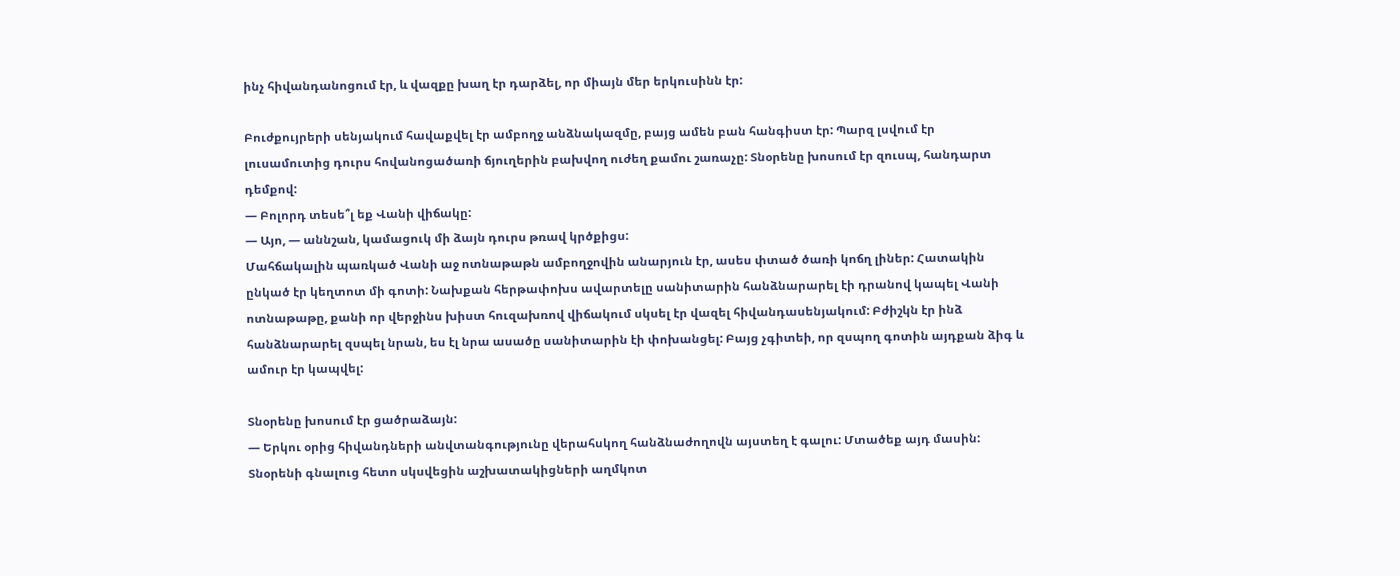ինչ հիվանդանոցում էր, և վազքը խաղ էր դարձել, որ միայն մեր երկուսինն էր:

Բուժքույրերի սենյակում հավաքվել էր ամբողջ անձնակազմը, բայց ամեն բան հանգիստ էր: Պարզ լսվում էր լուսամուտից դուրս հովանոցածառի ճյուղերին բախվող ուժեղ քամու շառաչը: Տնօրենը խոսում էր զուսպ, հանդարտ դեմքով:
— Բոլորդ տեսե՞լ եք Վանի վիճակը:
— Այո, — աննշան, կամացուկ մի ձայն դուրս թռավ կրծքիցս:
Մահճակալին պառկած Վանի աջ ոտնաթաթն ամբողջովին անարյուն էր, ասես փտած ծառի կոճղ լիներ: Հատակին ընկած էր կեղտոտ մի գոտի: Նախքան հերթափոխս ավարտելը սանիտարին հանձնարարել էի դրանով կապել Վանի ոտնաթաթը, քանի որ վերջինս խիստ հուզախռով վիճակում սկսել էր վազել հիվանդասենյակում: Բժիշկն էր ինձ հանձնարարել զսպել նրան, ես էլ նրա ասածը սանիտարին էի փոխանցել: Բայց չգիտեի, որ զսպող գոտին այդքան ձիգ և ամուր էր կապվել:

Տնօրենը խոսում էր ցածրաձայն:
— Երկու օրից հիվանդների անվտանգությունը վերահսկող հանձնաժողովն այստեղ է գալու: Մտածեք այդ մասին:
Տնօրենի գնալուց հետո սկսվեցին աշխատակիցների աղմկոտ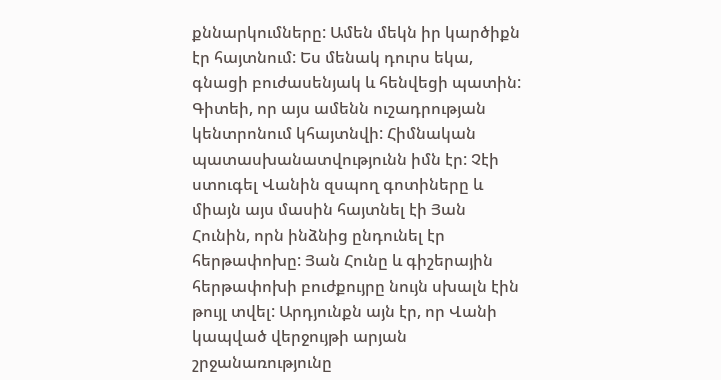քննարկումները: Ամեն մեկն իր կարծիքն էր հայտնում: Ես մենակ դուրս եկա, գնացի բուժասենյակ և հենվեցի պատին: Գիտեի, որ այս ամենն ուշադրության կենտրոնում կհայտնվի: Հիմնական պատասխանատվությունն իմն էր: Չէի ստուգել Վանին զսպող գոտիները և միայն այս մասին հայտնել էի Յան Հունին, որն ինձնից ընդունել էր հերթափոխը: Յան Հունը և գիշերային հերթափոխի բուժքույրը նույն սխալն էին թույլ տվել: Արդյունքն այն էր, որ Վանի կապված վերջույթի արյան շրջանառությունը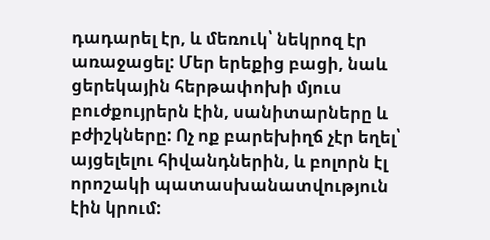դադարել էր, և մեռուկ՝ նեկրոզ էր առաջացել: Մեր երեքից բացի, նաև ցերեկային հերթափոխի մյուս բուժքույրերն էին, սանիտարները և բժիշկները: Ոչ ոք բարեխիղճ չէր եղել՝ այցելելու հիվանդներին, և բոլորն էլ որոշակի պատասխանատվություն էին կրում: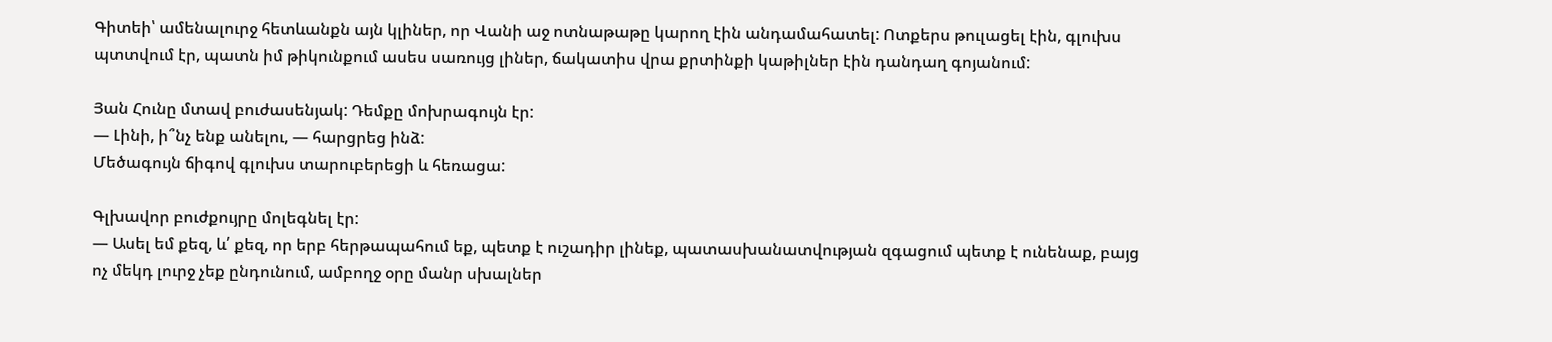Գիտեի՝ ամենալուրջ հետևանքն այն կլիներ, որ Վանի աջ ոտնաթաթը կարող էին անդամահատել: Ոտքերս թուլացել էին, գլուխս պտտվում էր, պատն իմ թիկունքում ասես սառույց լիներ, ճակատիս վրա քրտինքի կաթիլներ էին դանդաղ գոյանում:

Յան Հունը մտավ բուժասենյակ: Դեմքը մոխրագույն էր:
— Լինի, ի՞նչ ենք անելու, — հարցրեց ինձ:
Մեծագույն ճիգով գլուխս տարուբերեցի և հեռացա:

Գլխավոր բուժքույրը մոլեգնել էր:
— Ասել եմ քեզ, և՛ քեզ, որ երբ հերթապահում եք, պետք է ուշադիր լինեք, պատասխանատվության զգացում պետք է ունենաք, բայց ոչ մեկդ լուրջ չեք ընդունում, ամբողջ օրը մանր սխալներ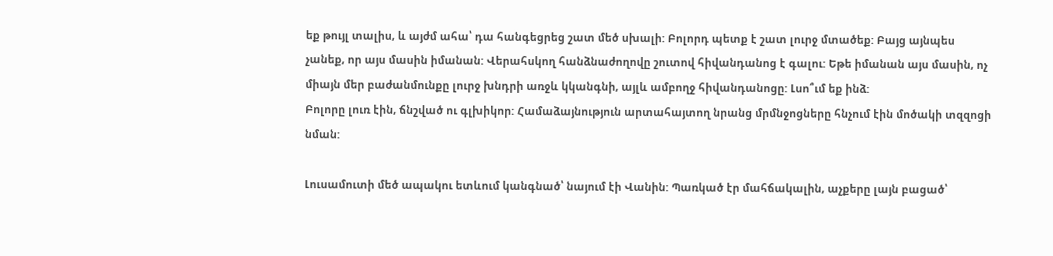եք թույլ տալիս, և այժմ ահա՝ դա հանգեցրեց շատ մեծ սխալի: Բոլորդ պետք է շատ լուրջ մտածեք: Բայց այնպես չանեք, որ այս մասին իմանան: Վերահսկող հանձնաժողովը շուտով հիվանդանոց է գալու: Եթե իմանան այս մասին, ոչ միայն մեր բաժանմունքը լուրջ խնդրի առջև կկանգնի, այլև ամբողջ հիվանդանոցը: Լսո՞ւմ եք ինձ:
Բոլորը լուռ էին, ճնշված ու գլխիկոր: Համաձայնություն արտահայտող նրանց մրմնջոցները հնչում էին մոծակի տզզոցի նման:

Լուսամուտի մեծ ապակու ետևում կանգնած՝ նայում էի Վանին: Պառկած էր մահճակալին, աչքերը լայն բացած՝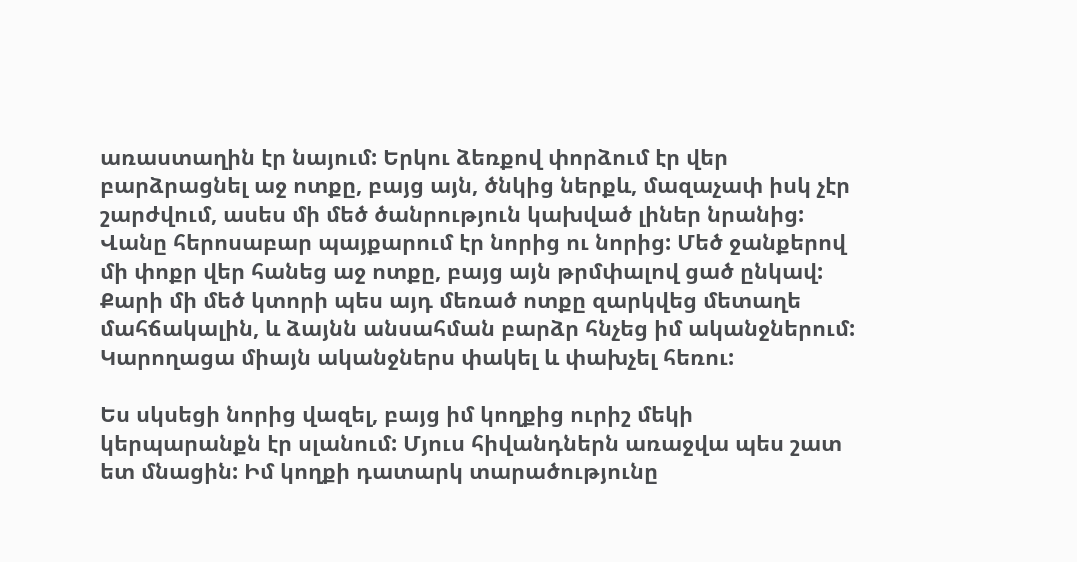առաստաղին էր նայում: Երկու ձեռքով փորձում էր վեր բարձրացնել աջ ոտքը, բայց այն, ծնկից ներքև, մազաչափ իսկ չէր շարժվում, ասես մի մեծ ծանրություն կախված լիներ նրանից: Վանը հերոսաբար պայքարում էր նորից ու նորից: Մեծ ջանքերով մի փոքր վեր հանեց աջ ոտքը, բայց այն թրմփալով ցած ընկավ: Քարի մի մեծ կտորի պես այդ մեռած ոտքը զարկվեց մետաղե մահճակալին, և ձայնն անսահման բարձր հնչեց իմ ականջներում: Կարողացա միայն ականջներս փակել և փախչել հեռու:

Ես սկսեցի նորից վազել, բայց իմ կողքից ուրիշ մեկի կերպարանքն էր սլանում: Մյուս հիվանդներն առաջվա պես շատ ետ մնացին: Իմ կողքի դատարկ տարածությունը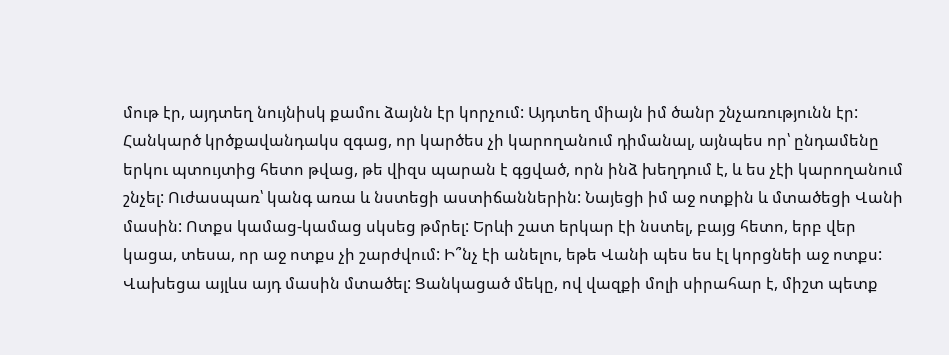մութ էր, այդտեղ նույնիսկ քամու ձայնն էր կորչում: Այդտեղ միայն իմ ծանր շնչառությունն էր: Հանկարծ կրծքավանդակս զգաց, որ կարծես չի կարողանում դիմանալ, այնպես որ՝ ընդամենը երկու պտույտից հետո թվաց, թե վիզս պարան է գցված, որն ինձ խեղդում է, և ես չէի կարողանում շնչել: Ուժասպառ՝ կանգ առա և նստեցի աստիճաններին: Նայեցի իմ աջ ոտքին և մտածեցի Վանի մասին: Ոտքս կամաց-կամաց սկսեց թմրել: Երևի շատ երկար էի նստել, բայց հետո, երբ վեր կացա, տեսա, որ աջ ոտքս չի շարժվում: Ի՞նչ էի անելու, եթե Վանի պես ես էլ կորցնեի աջ ոտքս: Վախեցա այլևս այդ մասին մտածել: Ցանկացած մեկը, ով վազքի մոլի սիրահար է, միշտ պետք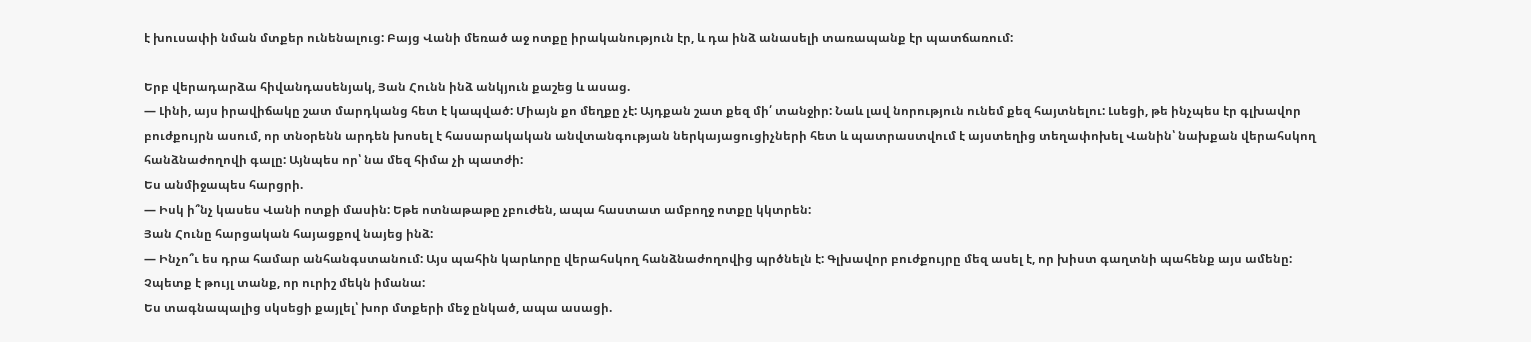է խուսափի նման մտքեր ունենալուց: Բայց Վանի մեռած աջ ոտքը իրականություն էր, և դա ինձ անասելի տառապանք էր պատճառում:

Երբ վերադարձա հիվանդասենյակ, Յան Հունն ինձ անկյուն քաշեց և ասաց.
— Լինի, այս իրավիճակը շատ մարդկանց հետ է կապված: Միայն քո մեղքը չէ: Այդքան շատ քեզ մի՛ տանջիր: Նաև լավ նորություն ունեմ քեզ հայտնելու: Լսեցի, թե ինչպես էր գլխավոր բուժքույրն ասում, որ տնօրենն արդեն խոսել է հասարակական անվտանգության ներկայացուցիչների հետ և պատրաստվում է այստեղից տեղափոխել Վանին՝ նախքան վերահսկող հանձնաժողովի գալը: Այնպես որ՝ նա մեզ հիմա չի պատժի:
Ես անմիջապես հարցրի.
— Իսկ ի՞նչ կասես Վանի ոտքի մասին: Եթե ոտնաթաթը չբուժեն, ապա հաստատ ամբողջ ոտքը կկտրեն:
Յան Հունը հարցական հայացքով նայեց ինձ:
— Ինչո՞ւ ես դրա համար անհանգստանում: Այս պահին կարևորը վերահսկող հանձնաժողովից պրծնելն է: Գլխավոր բուժքույրը մեզ ասել է, որ խիստ գաղտնի պահենք այս ամենը: Չպետք է թույլ տանք, որ ուրիշ մեկն իմանա:
Ես տագնապալից սկսեցի քայլել՝ խոր մտքերի մեջ ընկած, ապա ասացի.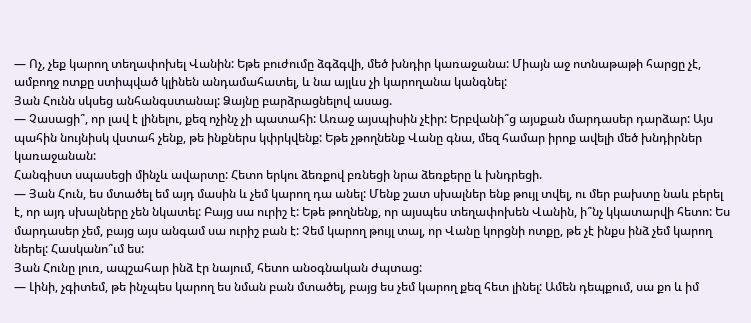— Ոչ, չեք կարող տեղափոխել Վանին: Եթե բուժումը ձգձգվի, մեծ խնդիր կառաջանա: Միայն աջ ոտնաթաթի հարցը չէ, ամբողջ ոտքը ստիպված կլինեն անդամահատել, և նա այլևս չի կարողանա կանգնել:
Յան Հունն սկսեց անհանգստանալ: Ձայնը բարձրացնելով ասաց.
— Չասացի՞, որ լավ է լինելու, քեզ ոչինչ չի պատահի: Առաջ այսպիսին չէիր: Երբվանի՞ց այսքան մարդասեր դարձար: Այս պահին նույնիսկ վստահ չենք, թե ինքներս կփրկվենք: Եթե չթողնենք Վանը գնա, մեզ համար իրոք ավելի մեծ խնդիրներ կառաջանան:
Հանգիստ սպասեցի մինչև ավարտը: Հետո երկու ձեռքով բռնեցի նրա ձեռքերը և խնդրեցի.
— Յան Հուն, ես մտածել եմ այդ մասին և չեմ կարող դա անել: Մենք շատ սխալներ ենք թույլ տվել, ու մեր բախտը նաև բերել է, որ այդ սխալները չեն նկատել: Բայց սա ուրիշ է: Եթե թողնենք, որ այսպես տեղափոխեն Վանին, ի՞նչ կկատարվի հետո: Ես մարդասեր չեմ, բայց այս անգամ սա ուրիշ բան է: Չեմ կարող թույլ տալ, որ Վանը կորցնի ոտքը, թե չէ ինքս ինձ չեմ կարող ներել: Հասկանո՞ւմ ես:
Յան Հունը լուռ, ապշահար ինձ էր նայում, հետո անօգնական ժպտաց:
— Լինի, չգիտեմ, թե ինչպես կարող ես նման բան մտածել, բայց ես չեմ կարող քեզ հետ լինել: Ամեն դեպքում, սա քո և իմ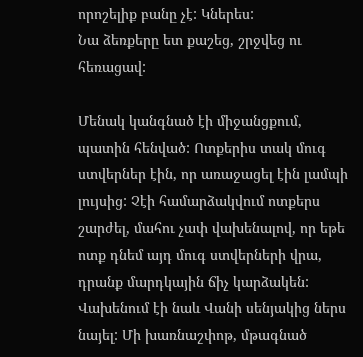որոշելիք բանը չէ: Կներես:
Նա ձեռքերը ետ քաշեց, շրջվեց ու հեռացավ:

Մենակ կանգնած էի միջանցքում, պատին հենված: Ոտքերիս տակ մուգ ստվերներ էին, որ առաջացել էին լամպի լույսից: Չէի համարձակվում ոտքերս շարժել, մահու չափ վախենալով, որ եթե ոտք դնեմ այդ մուգ ստվերների վրա, դրանք մարդկային ճիչ կարձակեն: Վախենում էի նաև Վանի սենյակից ներս նայել: Մի խառնաշփոթ, մթագնած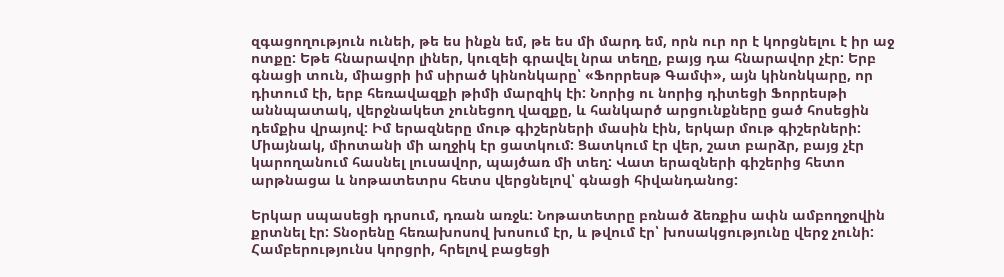զգացողություն ունեի, թե ես ինքն եմ, թե ես մի մարդ եմ, որն ուր որ է կորցնելու է իր աջ ոտքը: Եթե հնարավոր լիներ, կուզեի գրավել նրա տեղը, բայց դա հնարավոր չէր: Երբ գնացի տուն, միացրի իմ սիրած կինոնկարը՝ «Ֆորրեսթ Գամփ», այն կինոնկարը, որ դիտում էի, երբ հեռավազքի թիմի մարզիկ էի: Նորից ու նորից դիտեցի Ֆորրեսթի աննպատակ, վերջնակետ չունեցող վազքը, և հանկարծ արցունքները ցած հոսեցին դեմքիս վրայով: Իմ երազները մութ գիշերների մասին էին, երկար մութ գիշերների: Միայնակ, միոտանի մի աղջիկ էր ցատկում: Ցատկում էր վեր, շատ բարձր, բայց չէր կարողանում հասնել լուսավոր, պայծառ մի տեղ: Վատ երազների գիշերից հետո արթնացա և նոթատետրս հետս վերցնելով՝ գնացի հիվանդանոց:

Երկար սպասեցի դրսում, դռան առջև: Նոթատետրը բռնած ձեռքիս ափն ամբողջովին քրտնել էր: Տնօրենը հեռախոսով խոսում էր, և թվում էր՝ խոսակցությունը վերջ չունի: Համբերությունս կորցրի, հրելով բացեցի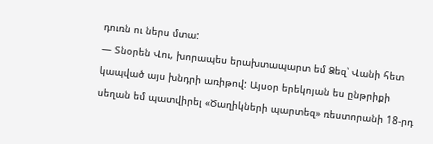դուռն ու ներս մտա:
— Տնօրեն Վու, խորապես երախտապարտ եմ Ձեզ՝ Վանի հետ կապված այս խնդրի առիթով: Այսօր երեկոյան ես ընթրիքի սեղան եմ պատվիրել «Ծաղիկների պարտեզ» ռեստորանի 18-րդ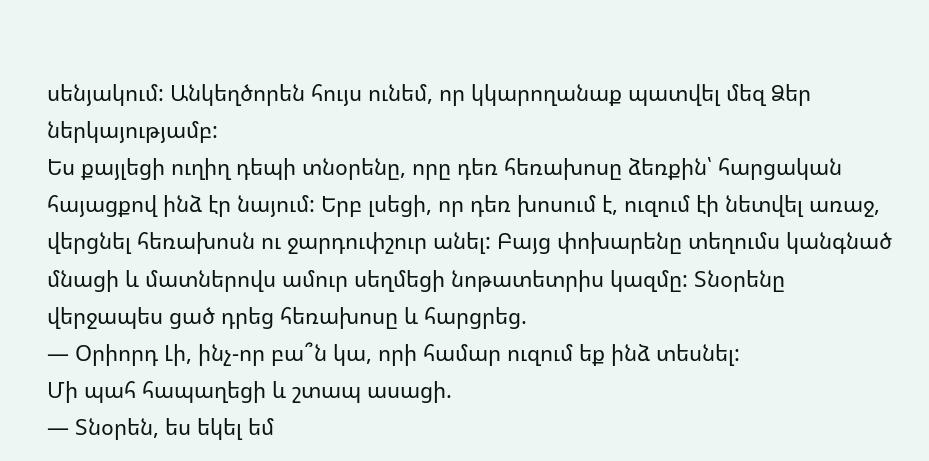սենյակում: Անկեղծորեն հույս ունեմ, որ կկարողանաք պատվել մեզ Ձեր ներկայությամբ:
Ես քայլեցի ուղիղ դեպի տնօրենը, որը դեռ հեռախոսը ձեռքին՝ հարցական հայացքով ինձ էր նայում: Երբ լսեցի, որ դեռ խոսում է, ուզում էի նետվել առաջ, վերցնել հեռախոսն ու ջարդուփշուր անել: Բայց փոխարենը տեղումս կանգնած մնացի և մատներովս ամուր սեղմեցի նոթատետրիս կազմը: Տնօրենը վերջապես ցած դրեց հեռախոսը և հարցրեց.
— Օրիորդ Լի, ինչ-որ բա՞ն կա, որի համար ուզում եք ինձ տեսնել:
Մի պահ հապաղեցի և շտապ ասացի.
— Տնօրեն, ես եկել եմ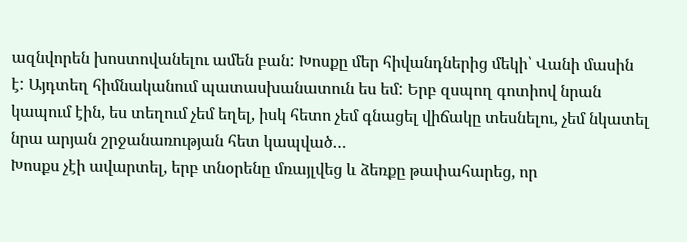ազնվորեն խոստովանելու ամեն բան: Խոսքը մեր հիվանդներից մեկի՝ Վանի մասին է: Այդտեղ հիմնականում պատասխանատուն ես եմ: Երբ զսպող գոտիով նրան կապում էին, ես տեղում չեմ եղել, իսկ հետո չեմ գնացել վիճակը տեսնելու, չեմ նկատել նրա արյան շրջանառության հետ կապված…
Խոսքս չէի ավարտել, երբ տնօրենը մռայլվեց և ձեռքը թափահարեց, որ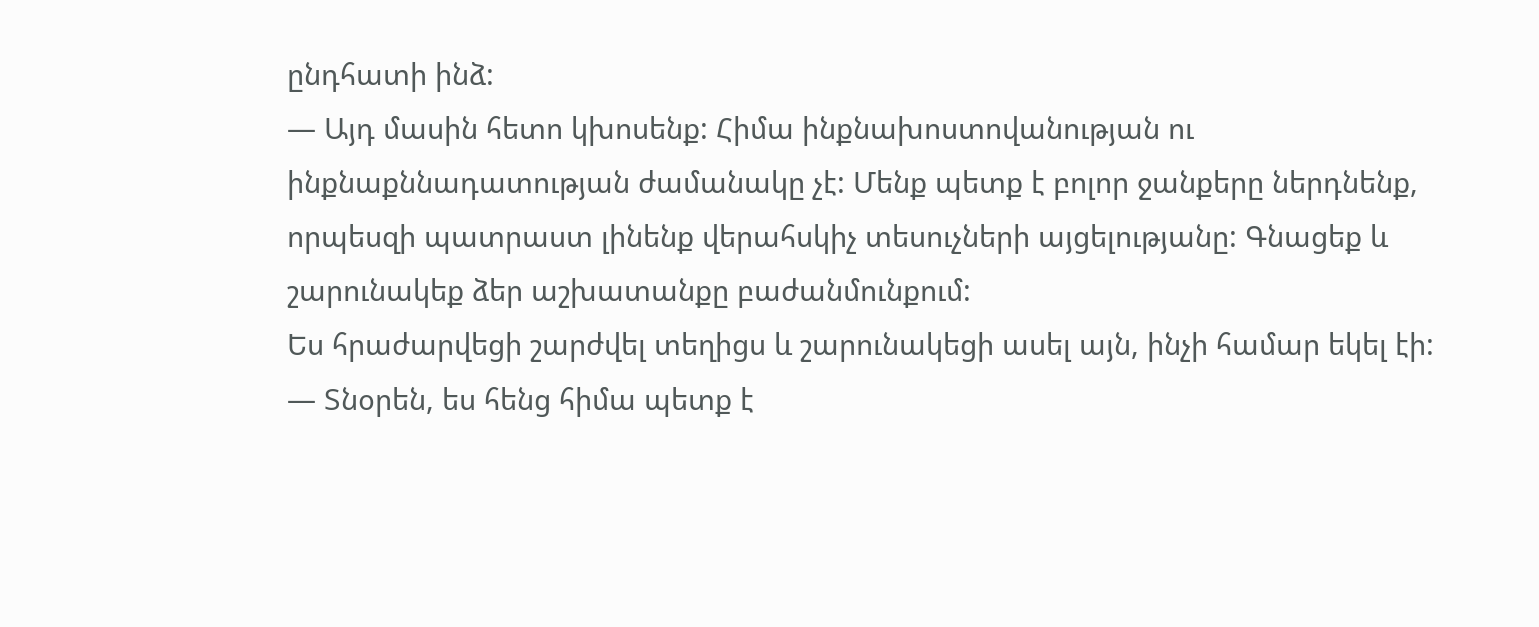ընդհատի ինձ:
— Այդ մասին հետո կխոսենք: Հիմա ինքնախոստովանության ու ինքնաքննադատության ժամանակը չէ: Մենք պետք է բոլոր ջանքերը ներդնենք, որպեսզի պատրաստ լինենք վերահսկիչ տեսուչների այցելությանը: Գնացեք և շարունակեք ձեր աշխատանքը բաժանմունքում:
Ես հրաժարվեցի շարժվել տեղիցս և շարունակեցի ասել այն, ինչի համար եկել էի:
— Տնօրեն, ես հենց հիմա պետք է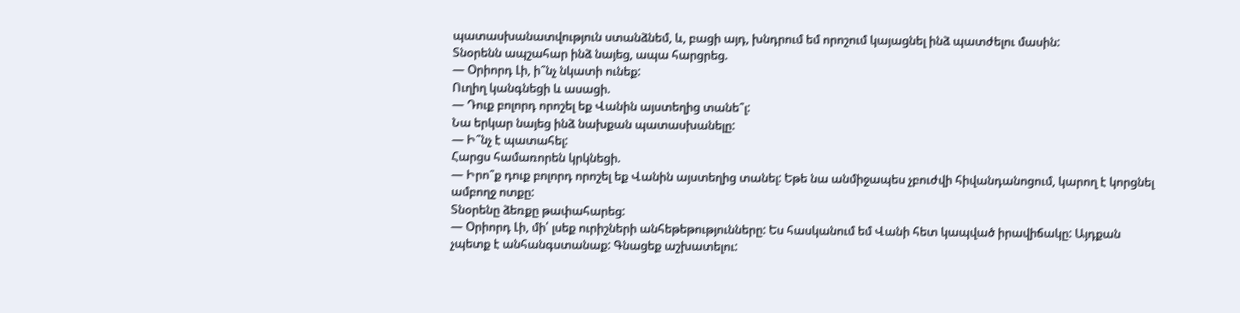պատասխանատվություն ստանձնեմ, և, բացի այդ, խնդրում եմ որոշում կայացնել ինձ պատժելու մասին:
Տնօրենն ապշահար ինձ նայեց, ապա հարցրեց.
— Օրիորդ Լի, ի՞նչ նկատի ունեք:
Ուղիղ կանգնեցի և ասացի.
— Դուք բոլորդ որոշել եք Վանին այստեղից տանե՞լ:
Նա երկար նայեց ինձ նախքան պատասխանելը:
— Ի՞նչ է պատահել:
Հարցս համառորեն կրկնեցի.
— Իրո՞ք դուք բոլորդ որոշել եք Վանին այստեղից տանել: Եթե նա անմիջապես չբուժվի հիվանդանոցում, կարող է կորցնել ամբողջ ոտքը:
Տնօրենը ձեռքը թափահարեց:
— Օրիորդ Լի, մի՛ լսեք ուրիշների անհեթեթությունները: Ես հասկանում եմ Վանի հետ կապված իրավիճակը: Այդքան չպետք է անհանգստանաք: Գնացեք աշխատելու: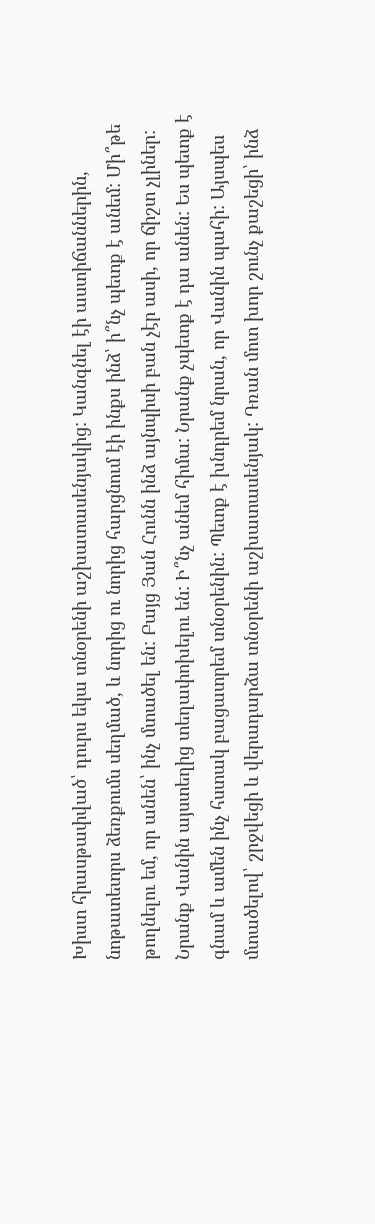Խիստ հիասթափված՝ դուրս եկա տնօրենի աշխատասենյակից: Կանգնել էի աստիճաններին, նոթատետրս ձեռքումս սեղմած, և նորից ու նորից հարցնում էի ինքս ինձ՝ ի՞նչ պետք է անեմ: Մի՞թե թողնելու եմ, որ անեն՝ ինչ մտածել են: Բայց Յան Հունն ինձ այնպիսի բան չէր ասի, որ ճիշտ չլիներ: Նրանք Վանին այստեղից տեղափոխելու են: Ի՞նչ անեմ հիմա: Նրանք չպետք է դա անեն: Ես պետք է գնամ և ամեն ինչ հստակ բացատրեմ տնօրենին: Պետք է խնդրեմ նրան, որ Վանին պահի: Այսպես մտածելով՝ շրջվեցի և վերադարձա տնօրենի աշխատասենյակ: Դռան մոտ խոր շունչ քաշեցի՝ ինձ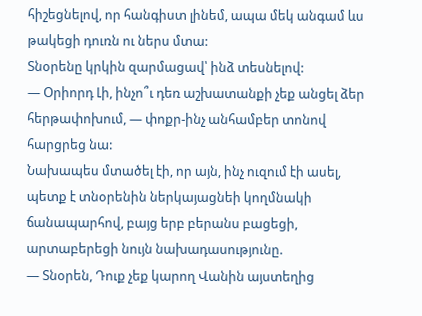հիշեցնելով, որ հանգիստ լինեմ, ապա մեկ անգամ ևս թակեցի դուռն ու ներս մտա:
Տնօրենը կրկին զարմացավ՝ ինձ տեսնելով:
— Օրիորդ Լի, ինչո՞ւ դեռ աշխատանքի չեք անցել ձեր հերթափոխում, — փոքր-ինչ անհամբեր տոնով հարցրեց նա:
Նախապես մտածել էի, որ այն, ինչ ուզում էի ասել, պետք է տնօրենին ներկայացնեի կողմնակի ճանապարհով, բայց երբ բերանս բացեցի, արտաբերեցի նույն նախադասությունը.
— Տնօրեն, Դուք չեք կարող Վանին այստեղից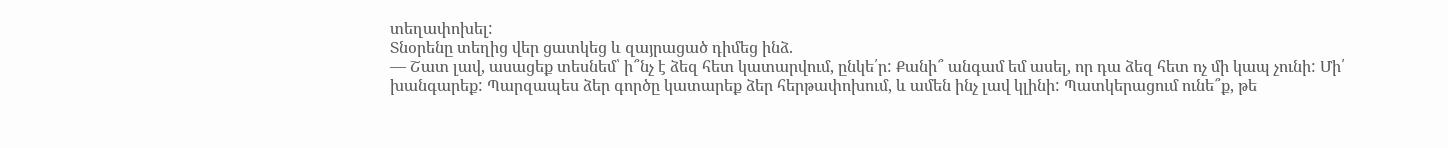տեղափոխել:
Տնօրենը տեղից վեր ցատկեց և զայրացած դիմեց ինձ.
— Շատ լավ, ասացեք տեսնեմ՝ ի՞նչ է ձեզ հետ կատարվում, ընկե՛ր: Քանի՞ անգամ եմ ասել, որ դա ձեզ հետ ոչ մի կապ չունի: Մի՛ խանգարեք: Պարզապես ձեր գործը կատարեք ձեր հերթափոխում, և ամեն ինչ լավ կլինի: Պատկերացում ունե՞ք, թե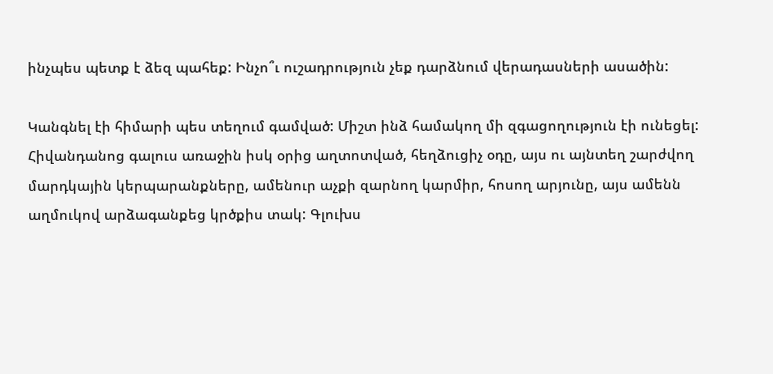ինչպես պետք է ձեզ պահեք: Ինչո՞ւ ուշադրություն չեք դարձնում վերադասների ասածին:

Կանգնել էի հիմարի պես տեղում գամված: Միշտ ինձ համակող մի զգացողություն էի ունեցել: Հիվանդանոց գալուս առաջին իսկ օրից աղտոտված, հեղձուցիչ օդը, այս ու այնտեղ շարժվող մարդկային կերպարանքները, ամենուր աչքի զարնող կարմիր, հոսող արյունը, այս ամենն աղմուկով արձագանքեց կրծքիս տակ: Գլուխս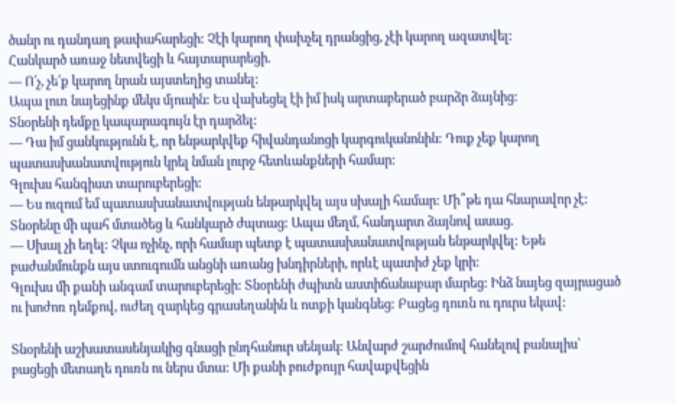ծանր ու դանդաղ թափահարեցի: Չէի կարող փախչել դրանցից, չէի կարող ազատվել:
Հանկարծ առաջ նետվեցի և հայտարարեցի.
— Ո՛չ, չե՛ք կարող նրան այստեղից տանել:
Ապա լուռ նայեցինք մեկս մյուսին: Ես վախեցել էի իմ իսկ արտաբերած բարձր ձայնից:
Տնօրենի դեմքը կապարագույն էր դարձել:
— Դա իմ ցանկությունն է, որ ենթարկվեք հիվանդանոցի կարգուկանոնին: Դուք չեք կարող պատասխանատվություն կրել նման լուրջ հետևանքների համար:
Գլուխս հանգիստ տարուբերեցի:
— Ես ուզում եմ պատասխանատվության ենթարկվել այս սխալի համար: Մի՞թե դա հնարավոր չէ:
Տնօրենը մի պահ մտածեց և հանկարծ ժպտաց: Ապա մեղմ, հանդարտ ձայնով ասաց.
— Սխալ չի եղել: Չկա ոչինչ, որի համար պետք է պատասխանատվության ենթարկվել: Եթե բաժանմունքն այս ստուգումն անցնի առանց խնդիրների, որևէ պատիժ չեք կրի:
Գլուխս մի քանի անգամ տարուբերեցի: Տնօրենի ժպիտն աստիճանաբար մարեց: Ինձ նայեց զայրացած ու խոժոռ դեմքով, ուժեղ զարկեց գրասեղանին և ոտքի կանգնեց: Բացեց դուռն ու դուրս եկավ:

Տնօրենի աշխատասենյակից գնացի ընդհանուր սենյակ: Անվարժ շարժումով հանելով բանալիս՝ բացեցի մետաղե դուռն ու ներս մտա: Մի քանի բուժքույր հավաքվեցին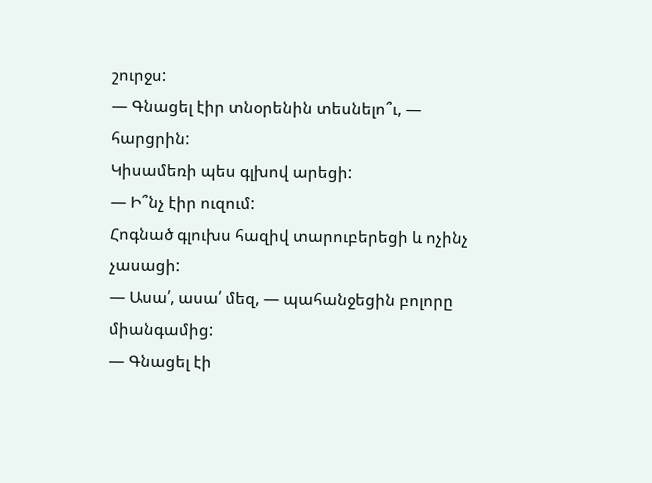շուրջս:
— Գնացել էիր տնօրենին տեսնելո՞ւ, — հարցրին:
Կիսամեռի պես գլխով արեցի:
— Ի՞նչ էիր ուզում:
Հոգնած գլուխս հազիվ տարուբերեցի և ոչինչ չասացի:
— Ասա՛, ասա՛ մեզ, — պահանջեցին բոլորը միանգամից:
— Գնացել էի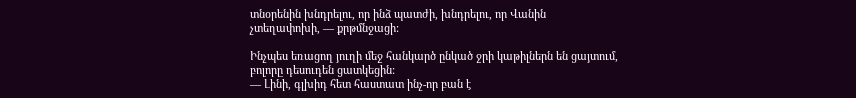տնօրենին խնդրելու, որ ինձ պատժի, խնդրելու, որ Վանին չտեղափոխի, — քրթմնջացի:

Ինչպես եռացող յուղի մեջ հանկարծ ընկած ջրի կաթիլներն են ցայտում, բոլորը դեսուդեն ցատկեցին:
— Լինի, գլխիդ հետ հաստատ ինչ-որ բան է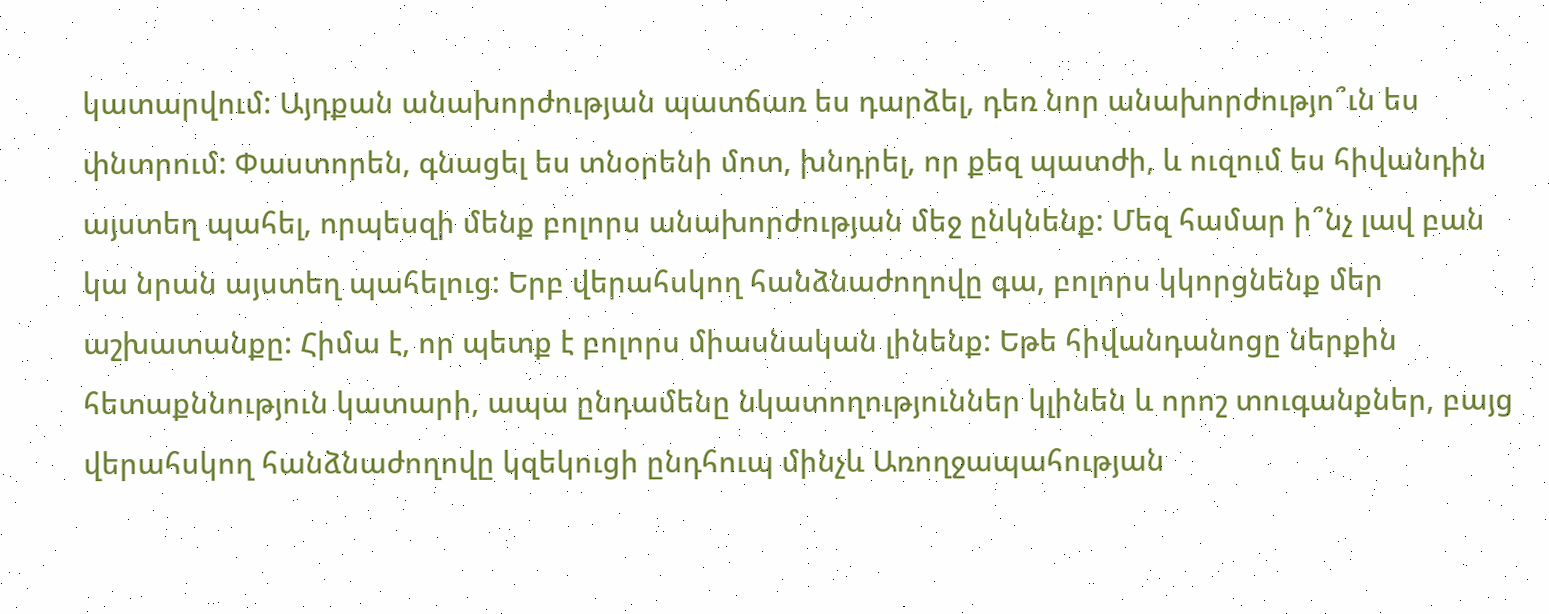կատարվում: Այդքան անախորժության պատճառ ես դարձել, դեռ նոր անախորժությո՞ւն ես փնտրում: Փաստորեն, գնացել ես տնօրենի մոտ, խնդրել, որ քեզ պատժի, և ուզում ես հիվանդին այստեղ պահել, որպեսզի մենք բոլորս անախորժության մեջ ընկնենք: Մեզ համար ի՞նչ լավ բան կա նրան այստեղ պահելուց: Երբ վերահսկող հանձնաժողովը գա, բոլորս կկորցնենք մեր աշխատանքը: Հիմա է, որ պետք է բոլորս միասնական լինենք: Եթե հիվանդանոցը ներքին հետաքննություն կատարի, ապա ընդամենը նկատողություններ կլինեն և որոշ տուգանքներ, բայց վերահսկող հանձնաժողովը կզեկուցի ընդհուպ մինչև Առողջապահության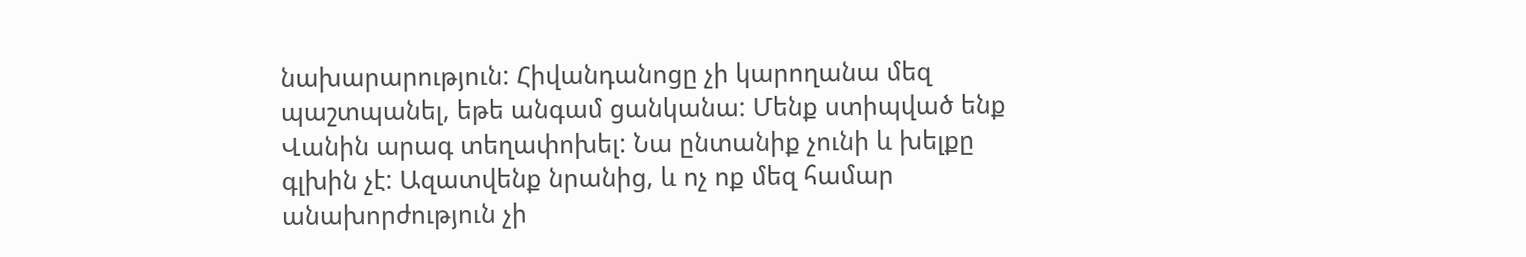նախարարություն: Հիվանդանոցը չի կարողանա մեզ պաշտպանել, եթե անգամ ցանկանա: Մենք ստիպված ենք Վանին արագ տեղափոխել: Նա ընտանիք չունի և խելքը գլխին չէ: Ազատվենք նրանից, և ոչ ոք մեզ համար անախորժություն չի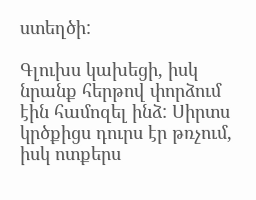ստեղծի:

Գլուխս կախեցի, իսկ նրանք հերթով փորձում էին համոզել ինձ: Սիրտս կրծքիցս դուրս էր թռչում, իսկ ոտքերս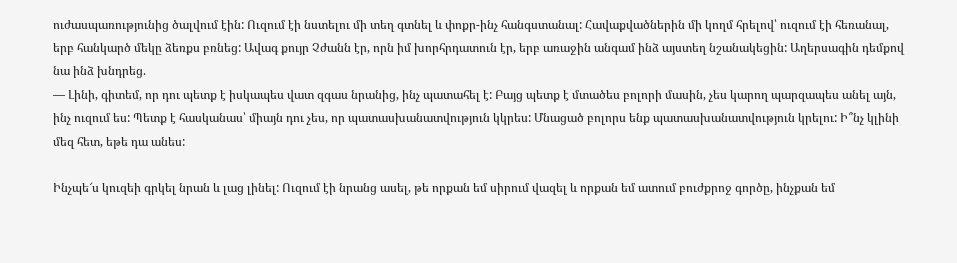ուժասպառությունից ծալվում էին: Ուզում էի նստելու մի տեղ գտնել և փոքր-ինչ հանգստանալ: Հավաքվածներին մի կողմ հրելով՝ ուզում էի հեռանալ, երբ հանկարծ մեկը ձեռքս բռնեց: Ավագ քույր Չժանն էր, որն իմ խորհրդատուն էր, երբ առաջին անգամ ինձ այստեղ նշանակեցին: Աղերսագին դեմքով նա ինձ խնդրեց.
— Լինի, գիտեմ, որ դու պետք է իսկապես վատ զգաս նրանից, ինչ պատահել է: Բայց պետք է մտածես բոլորի մասին, չես կարող պարզապես անել այն, ինչ ուզում ես: Պետք է հասկանաս՝ միայն դու չես, որ պատասխանատվություն կկրես: Մնացած բոլորս ենք պատասխանատվություն կրելու: Ի՞նչ կլինի մեզ հետ, եթե դա անես:

Ինչպե՜ս կուզեի գրկել նրան և լաց լինել: Ուզում էի նրանց ասել, թե որքան եմ սիրում վազել և որքան եմ ատում բուժքրոջ գործը, ինչքան եմ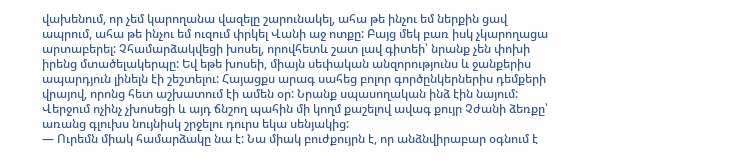վախենում, որ չեմ կարողանա վազելը շարունակել, ահա թե ինչու եմ ներքին ցավ ապրում, ահա թե ինչու եմ ուզում փրկել Վանի աջ ոտքը: Բայց մեկ բառ իսկ չկարողացա արտաբերել: Չհամարձակվեցի խոսել, որովհետև շատ լավ գիտեի՝ նրանք չեն փոխի իրենց մտածելակերպը: Եվ եթե խոսեի, միայն սեփական անզորությունս և ջանքերիս ապարդյուն լինելն էի շեշտելու: Հայացքս արագ սահեց բոլոր գործընկերներիս դեմքերի վրայով, որոնց հետ աշխատում էի ամեն օր: Նրանք սպասողական ինձ էին նայում: Վերջում ոչինչ չխոսեցի և այդ ճնշող պահին մի կողմ քաշելով ավագ քույր Չժանի ձեռքը՝ առանց գլուխս նույնիսկ շրջելու դուրս եկա սենյակից:
— Ուրեմն միակ համարձակը նա է: Նա միակ բուժքույրն է, որ անձնվիրաբար օգնում է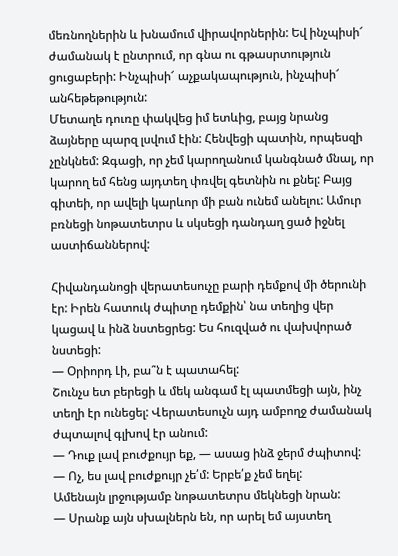մեռնողներին և խնամում վիրավորներին: Եվ ինչպիսի՜ ժամանակ է ընտրում, որ գնա ու գթասրտություն ցուցաբերի: Ինչպիսի՜ աչքակապություն, ինչպիսի՜ անհեթեթություն:
Մետաղե դուռը փակվեց իմ ետևից, բայց նրանց ձայները պարզ լսվում էին: Հենվեցի պատին, որպեսզի չընկնեմ: Զգացի, որ չեմ կարողանում կանգնած մնալ, որ կարող եմ հենց այդտեղ փռվել գետնին ու քնել: Բայց գիտեի, որ ավելի կարևոր մի բան ունեմ անելու: Ամուր բռնեցի նոթատետրս և սկսեցի դանդաղ ցած իջնել աստիճաններով:

Հիվանդանոցի վերատեսուչը բարի դեմքով մի ծերունի էր: Իրեն հատուկ ժպիտը դեմքին՝ նա տեղից վեր կացավ և ինձ նստեցրեց: Ես հուզված ու վախվորած նստեցի:
— Օրիորդ Լի, բա՞ն է պատահել:
Շունչս ետ բերեցի և մեկ անգամ էլ պատմեցի այն, ինչ տեղի էր ունեցել: Վերատեսուչն այդ ամբողջ ժամանակ ժպտալով գլխով էր անում:
— Դուք լավ բուժքույր եք, — ասաց ինձ ջերմ ժպիտով:
— Ոչ, ես լավ բուժքույր չե՛մ: Երբե՛ք չեմ եղել:
Ամենայն լրջությամբ նոթատետրս մեկնեցի նրան:
— Սրանք այն սխալներն են, որ արել եմ այստեղ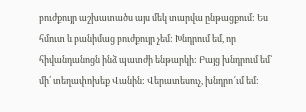բուժքույր աշխատածս այս մեկ տարվա ընթացքում: Ես հմուտ և բանիմաց բուժքույր չեմ: Խնդրում եմ, որ հիվանդանոցն ինձ պատժի ենթարկի: Բայց խնդրում եմ՝ մի՛ տեղափոխեք Վանին: Վերատեսուչ, խնդրո՜ւմ եմ: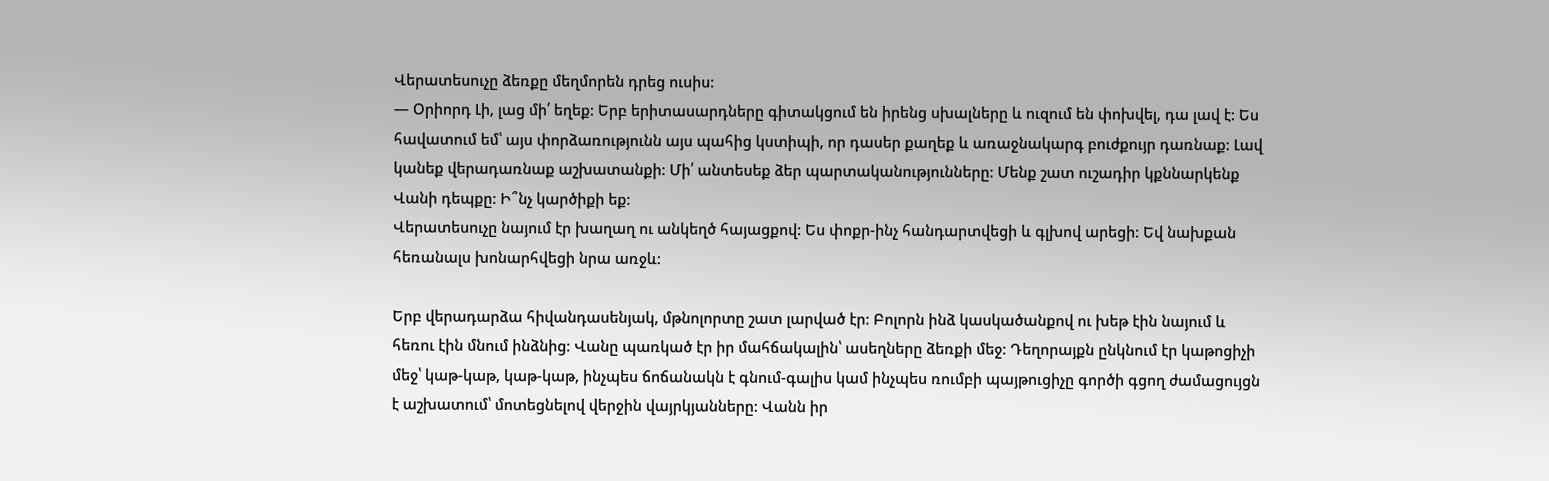Վերատեսուչը ձեռքը մեղմորեն դրեց ուսիս:
— Օրիորդ Լի, լաց մի՛ եղեք: Երբ երիտասարդները գիտակցում են իրենց սխալները և ուզում են փոխվել, դա լավ է: Ես հավատում եմ՝ այս փորձառությունն այս պահից կստիպի, որ դասեր քաղեք և առաջնակարգ բուժքույր դառնաք: Լավ կանեք վերադառնաք աշխատանքի: Մի՛ անտեսեք ձեր պարտականությունները: Մենք շատ ուշադիր կքննարկենք Վանի դեպքը: Ի՞նչ կարծիքի եք:
Վերատեսուչը նայում էր խաղաղ ու անկեղծ հայացքով: Ես փոքր-ինչ հանդարտվեցի և գլխով արեցի: Եվ նախքան հեռանալս խոնարհվեցի նրա առջև:

Երբ վերադարձա հիվանդասենյակ, մթնոլորտը շատ լարված էր: Բոլորն ինձ կասկածանքով ու խեթ էին նայում և հեռու էին մնում ինձնից: Վանը պառկած էր իր մահճակալին՝ ասեղները ձեռքի մեջ: Դեղորայքն ընկնում էր կաթոցիչի մեջ՝ կաթ-կաթ, կաթ-կաթ, ինչպես ճոճանակն է գնում-գալիս կամ ինչպես ռումբի պայթուցիչը գործի գցող ժամացույցն է աշխատում՝ մոտեցնելով վերջին վայրկյանները: Վանն իր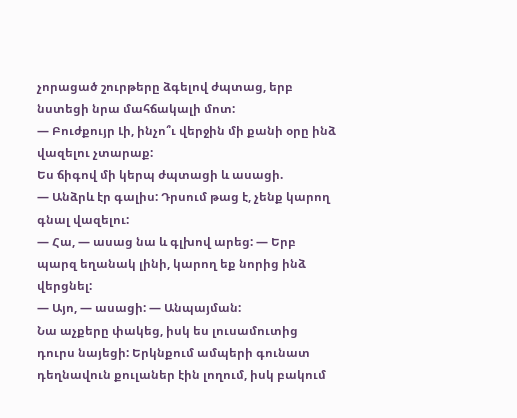չորացած շուրթերը ձգելով ժպտաց, երբ նստեցի նրա մահճակալի մոտ:
— Բուժքույր Լի, ինչո՞ւ վերջին մի քանի օրը ինձ վազելու չտարաք:
Ես ճիգով մի կերպ ժպտացի և ասացի.
— Անձրև էր գալիս: Դրսում թաց է, չենք կարող գնալ վազելու:
— Հա, — ասաց նա և գլխով արեց: — Երբ պարզ եղանակ լինի, կարող եք նորից ինձ վերցնել:
— Այո, — ասացի: — Անպայման:
Նա աչքերը փակեց, իսկ ես լուսամուտից դուրս նայեցի: Երկնքում ամպերի գունատ դեղնավուն քուլաներ էին լողում, իսկ բակում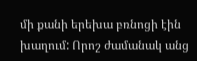մի քանի երեխա բռնոցի էին խաղում: Որոշ ժամանակ անց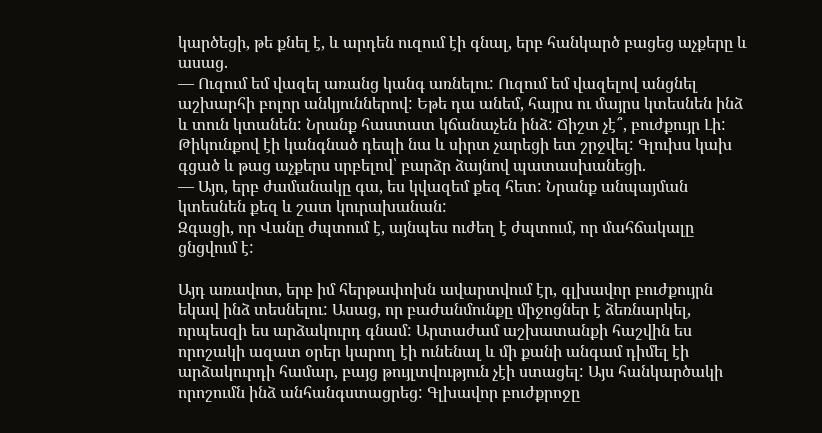կարծեցի, թե քնել է, և արդեն ուզում էի գնալ, երբ հանկարծ բացեց աչքերը և ասաց.
— Ուզում եմ վազել առանց կանգ առնելու: Ուզում եմ վազելով անցնել աշխարհի բոլոր անկյուններով: Եթե դա անեմ, հայրս ու մայրս կտեսնեն ինձ և տուն կտանեն: Նրանք հաստատ կճանաչեն ինձ: Ճիշտ չէ՞, բուժքույր Լի:
Թիկունքով էի կանգնած դեպի նա և սիրտ չարեցի ետ շրջվել: Գլուխս կախ գցած և թաց աչքերս սրբելով՝ բարձր ձայնով պատասխանեցի.
— Այո, երբ ժամանակը գա, ես կվազեմ քեզ հետ: Նրանք անպայման կտեսնեն քեզ և շատ կուրախանան:
Զգացի, որ Վանը ժպտում է, այնպես ուժեղ է ժպտում, որ մահճակալը ցնցվում է:

Այդ առավոտ, երբ իմ հերթափոխն ավարտվում էր, գլխավոր բուժքույրն եկավ ինձ տեսնելու: Ասաց, որ բաժանմունքը միջոցներ է ձեռնարկել, որպեսզի ես արձակուրդ գնամ: Արտաժամ աշխատանքի հաշվին ես որոշակի ազատ օրեր կարող էի ունենալ և մի քանի անգամ դիմել էի արձակուրդի համար, բայց թույլտվություն չէի ստացել: Այս հանկարծակի որոշումն ինձ անհանգստացրեց: Գլխավոր բուժքրոջը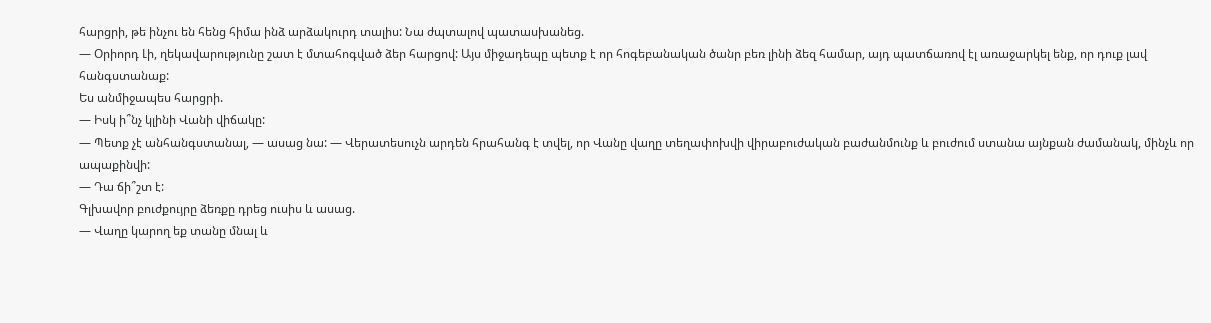հարցրի, թե ինչու են հենց հիմա ինձ արձակուրդ տալիս: Նա ժպտալով պատասխանեց.
— Օրիորդ Լի, ղեկավարությունը շատ է մտահոգված ձեր հարցով: Այս միջադեպը պետք է որ հոգեբանական ծանր բեռ լինի ձեզ համար, այդ պատճառով էլ առաջարկել ենք, որ դուք լավ հանգստանաք:
Ես անմիջապես հարցրի.
— Իսկ ի՞նչ կլինի Վանի վիճակը:
— Պետք չէ անհանգստանալ, — ասաց նա: — Վերատեսուչն արդեն հրահանգ է տվել, որ Վանը վաղը տեղափոխվի վիրաբուժական բաժանմունք և բուժում ստանա այնքան ժամանակ, մինչև որ ապաքինվի:
— Դա ճի՞շտ է:
Գլխավոր բուժքույրը ձեռքը դրեց ուսիս և ասաց.
— Վաղը կարող եք տանը մնալ և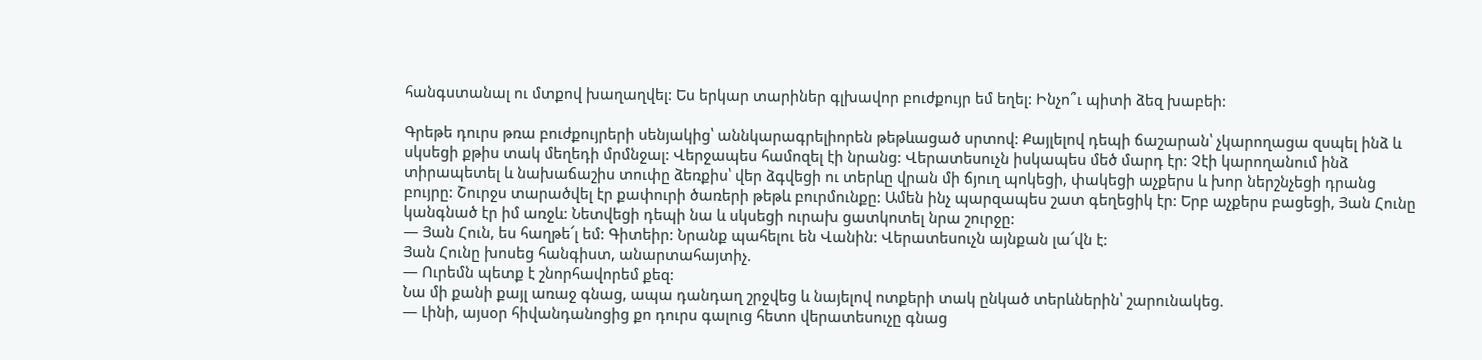հանգստանալ ու մտքով խաղաղվել: Ես երկար տարիներ գլխավոր բուժքույր եմ եղել: Ինչո՞ւ պիտի ձեզ խաբեի:

Գրեթե դուրս թռա բուժքույրերի սենյակից՝ աննկարագրելիորեն թեթևացած սրտով: Քայլելով դեպի ճաշարան՝ չկարողացա զսպել ինձ և սկսեցի քթիս տակ մեղեդի մրմնջալ: Վերջապես համոզել էի նրանց: Վերատեսուչն իսկապես մեծ մարդ էր: Չէի կարողանում ինձ տիրապետել և նախաճաշիս տուփը ձեռքիս՝ վեր ձգվեցի ու տերևը վրան մի ճյուղ պոկեցի, փակեցի աչքերս և խոր ներշնչեցի դրանց բույրը: Շուրջս տարածվել էր քափուրի ծառերի թեթև բուրմունքը: Ամեն ինչ պարզապես շատ գեղեցիկ էր: Երբ աչքերս բացեցի, Յան Հունը կանգնած էր իմ առջև: Նետվեցի դեպի նա և սկսեցի ուրախ ցատկոտել նրա շուրջը:
— Յան Հուն, ես հաղթե՜լ եմ: Գիտեիր: Նրանք պահելու են Վանին: Վերատեսուչն այնքան լա՜վն է:
Յան Հունը խոսեց հանգիստ, անարտահայտիչ.
— Ուրեմն պետք է շնորհավորեմ քեզ:
Նա մի քանի քայլ առաջ գնաց, ապա դանդաղ շրջվեց և նայելով ոտքերի տակ ընկած տերևներին՝ շարունակեց.
— Լինի, այսօր հիվանդանոցից քո դուրս գալուց հետո վերատեսուչը գնաց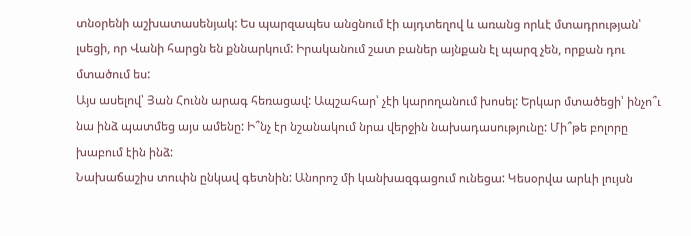տնօրենի աշխատասենյակ: Ես պարզապես անցնում էի այդտեղով և առանց որևէ մտադրության՝ լսեցի, որ Վանի հարցն են քննարկում: Իրականում շատ բաներ այնքան էլ պարզ չեն, որքան դու մտածում ես:
Այս ասելով՝ Յան Հունն արագ հեռացավ: Ապշահար՝ չէի կարողանում խոսել: Երկար մտածեցի՝ ինչո՞ւ նա ինձ պատմեց այս ամենը: Ի՞նչ էր նշանակում նրա վերջին նախադասությունը: Մի՞թե բոլորը խաբում էին ինձ:
Նախաճաշիս տուփն ընկավ գետնին: Անորոշ մի կանխազգացում ունեցա: Կեսօրվա արևի լույսն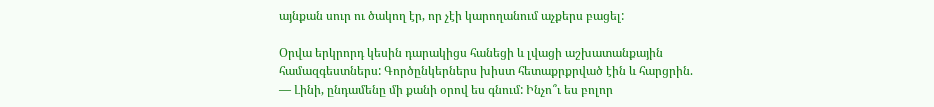այնքան սուր ու ծակող էր, որ չէի կարողանում աչքերս բացել:

Օրվա երկրորդ կեսին դարակիցս հանեցի և լվացի աշխատանքային համազգեստներս: Գործընկերներս խիստ հետաքրքրված էին և հարցրին.
— Լինի, ընդամենը մի քանի օրով ես գնում: Ինչո՞ւ ես բոլոր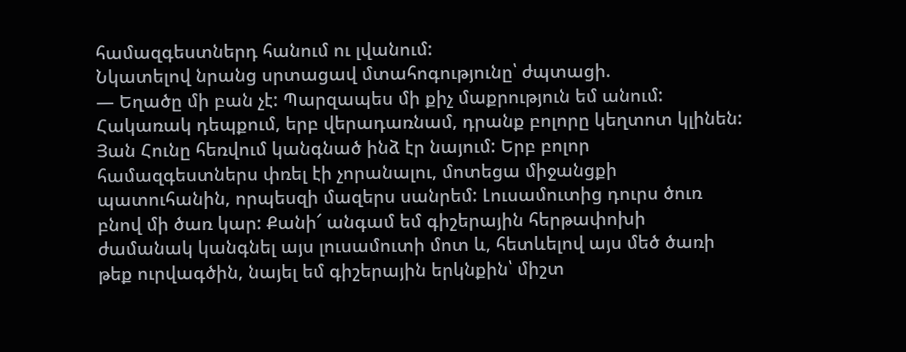համազգեստներդ հանում ու լվանում:
Նկատելով նրանց սրտացավ մտահոգությունը՝ ժպտացի.
— Եղածը մի բան չէ: Պարզապես մի քիչ մաքրություն եմ անում: Հակառակ դեպքում, երբ վերադառնամ, դրանք բոլորը կեղտոտ կլինեն:
Յան Հունը հեռվում կանգնած ինձ էր նայում: Երբ բոլոր համազգեստներս փռել էի չորանալու, մոտեցա միջանցքի պատուհանին, որպեսզի մազերս սանրեմ: Լուսամուտից դուրս ծուռ բնով մի ծառ կար: Քանի՜ անգամ եմ գիշերային հերթափոխի ժամանակ կանգնել այս լուսամուտի մոտ և, հետևելով այս մեծ ծառի թեք ուրվագծին, նայել եմ գիշերային երկնքին՝ միշտ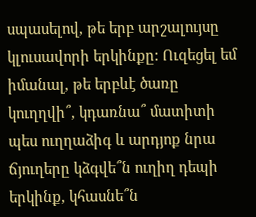սպասելով, թե երբ արշալույսը կլուսավորի երկինքը: Ուզեցել եմ իմանալ, թե երբևէ ծառը կուղղվի՞, կդառնա՞ մատիտի պես ուղղաձիգ և արդյոք նրա ճյուղերը կձգվե՞ն ուղիղ դեպի երկինք, կհասնե՞ն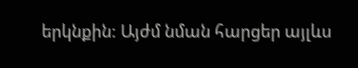երկնքին: Այժմ նման հարցեր այլևս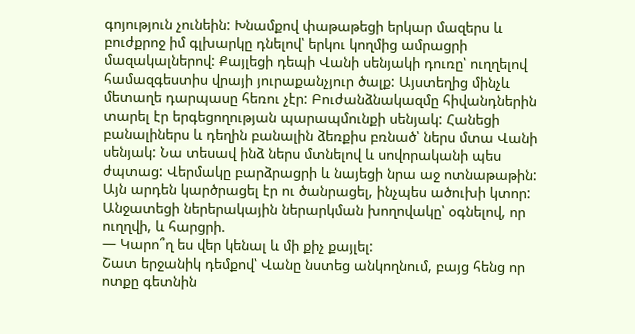գոյություն չունեին: Խնամքով փաթաթեցի երկար մազերս և բուժքրոջ իմ գլխարկը դնելով՝ երկու կողմից ամրացրի մազակալներով: Քայլեցի դեպի Վանի սենյակի դուռը՝ ուղղելով համազգեստիս վրայի յուրաքանչյուր ծալք: Այստեղից մինչև մետաղե դարպասը հեռու չէր: Բուժանձնակազմը հիվանդներին տարել էր երգեցողության պարապմունքի սենյակ: Հանեցի բանալիներս և դեղին բանալին ձեռքիս բռնած՝ ներս մտա Վանի սենյակ: Նա տեսավ ինձ ներս մտնելով և սովորականի պես ժպտաց: Վերմակը բարձրացրի և նայեցի նրա աջ ոտնաթաթին: Այն արդեն կարծրացել էր ու ծանրացել, ինչպես ածուխի կտոր: Անջատեցի ներերակային ներարկման խողովակը՝ օգնելով, որ ուղղվի, և հարցրի.
— Կարո՞ղ ես վեր կենալ և մի քիչ քայլել:
Շատ երջանիկ դեմքով՝ Վանը նստեց անկողնում, բայց հենց որ ոտքը գետնին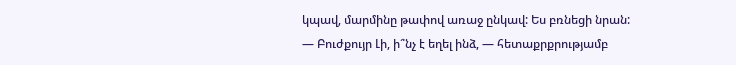կպավ, մարմինը թափով առաջ ընկավ: Ես բռնեցի նրան:
— Բուժքույր Լի, ի՞նչ է եղել ինձ, — հետաքրքրությամբ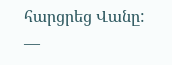հարցրեց Վանը:
—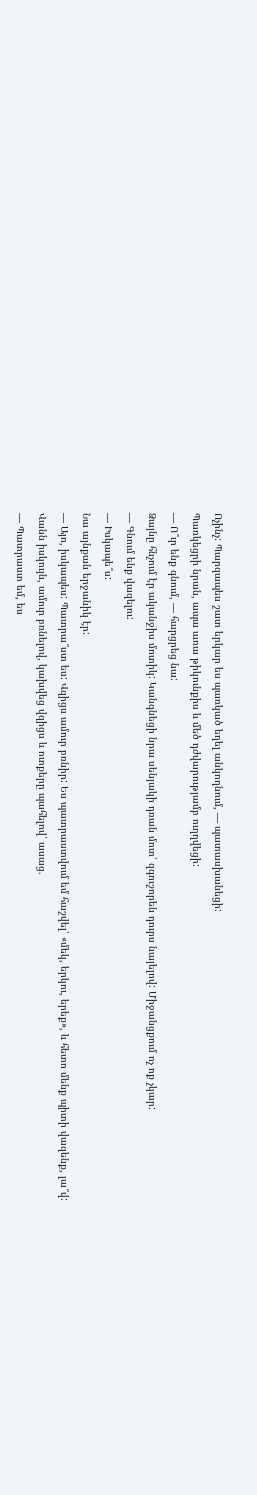Ոչինչ: Պարզապես շատ երկար ես պառկած եղել անկողնում, — պատասխանեցի:
Պառկեցրի նրան, ապա առա թիկունքիս և մեծ դժվարությամբ ուղղվեցի:
— Ո՞ւր ենք գնում, — հարցրեց նա:
Ձայնը հնչում էր ականջիս մոտիկ: Կանգնեցի նրա սենյակի դռան մոտ՝ զգուշորեն դուրս նայելով: Միջանցքում ոչ ոք չկար:
— Գնում ենք վազելու:
— Իսկապե՞ս:
Նա այնքան երջանիկ էր:
— Այո, իսկապես: Պատրա՞ստ ես: Վզիցս ամուր բռնիր: Ես պատրաստվում եմ հաշվել՝ «մեկ, երկու, երեք», և հետո մենք պիտի վազենք, լա՞վ:
Վանն իսկույն, ամուր բռնելով, կախվեց վզիցս և ոտքերը պահելով՝ ասաց.
— Պատրաստ եմ, ես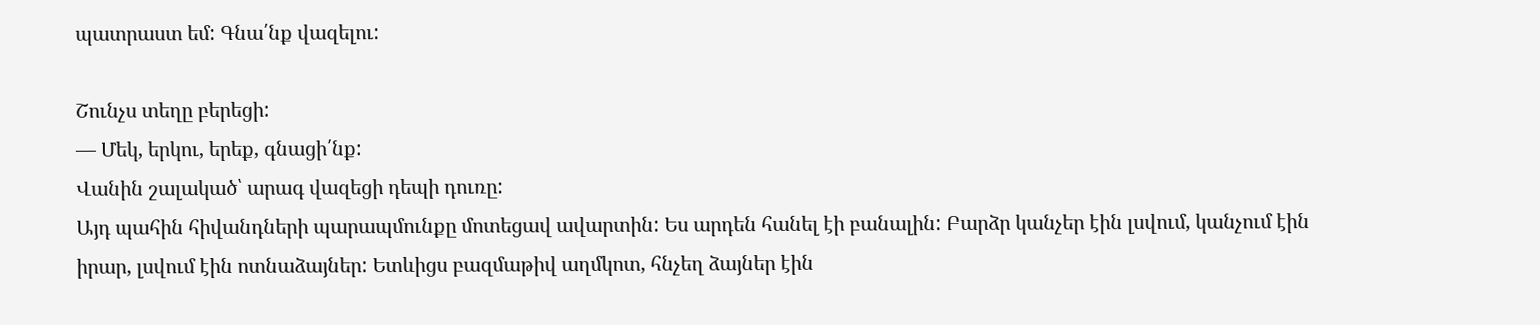պատրաստ եմ: Գնա՛նք վազելու:

Շունչս տեղը բերեցի:
— Մեկ, երկու, երեք, գնացի՛նք:
Վանին շալակած՝ արագ վազեցի դեպի դուռը:
Այդ պահին հիվանդների պարապմունքը մոտեցավ ավարտին: Ես արդեն հանել էի բանալին: Բարձր կանչեր էին լսվում, կանչում էին իրար, լսվում էին ոտնաձայներ: Ետևիցս բազմաթիվ աղմկոտ, հնչեղ ձայներ էին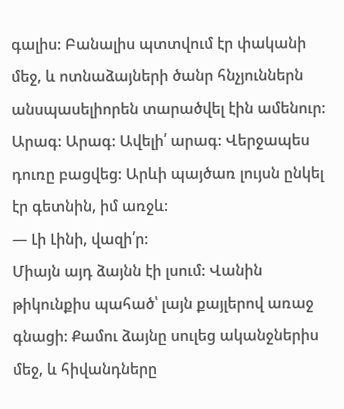գալիս: Բանալիս պտտվում էր փականի մեջ, և ոտնաձայների ծանր հնչյուններն անսպասելիորեն տարածվել էին ամենուր: Արագ: Արագ: Ավելի՛ արագ: Վերջապես դուռը բացվեց: Արևի պայծառ լույսն ընկել էր գետնին, իմ առջև:
— Լի Լինի, վազի՛ր:
Միայն այդ ձայնն էի լսում: Վանին թիկունքիս պահած՝ լայն քայլերով առաջ գնացի: Քամու ձայնը սուլեց ականջներիս մեջ, և հիվանդները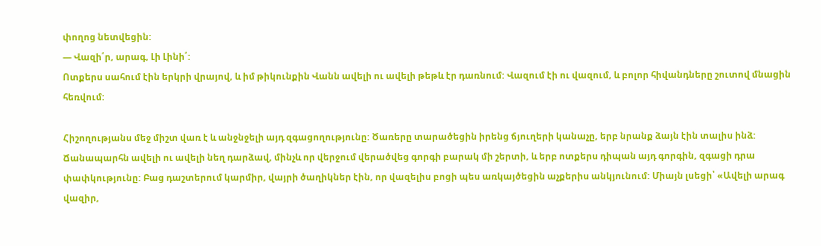փողոց նետվեցին:
— Վազի՛ր, արագ, Լի Լինի՛:
Ոտքերս սահում էին երկրի վրայով, և իմ թիկունքին Վանն ավելի ու ավելի թեթև էր դառնում: Վազում էի ու վազում, և բոլոր հիվանդները շուտով մնացին հեռվում:

Հիշողությանս մեջ միշտ վառ է և անջնջելի այդ զգացողությունը: Ծառերը տարածեցին իրենց ճյուղերի կանաչը, երբ նրանք ձայն էին տալիս ինձ: Ճանապարհն ավելի ու ավելի նեղ դարձավ, մինչև որ վերջում վերածվեց գորգի բարակ մի շերտի, և երբ ոտքերս դիպան այդ գորգին, զգացի դրա փափկությունը: Բաց դաշտերում կարմիր, վայրի ծաղիկներ էին, որ վազելիս բոցի պես առկայծեցին աչքերիս անկյունում: Միայն լսեցի՝ «Ավելի արագ վազիր,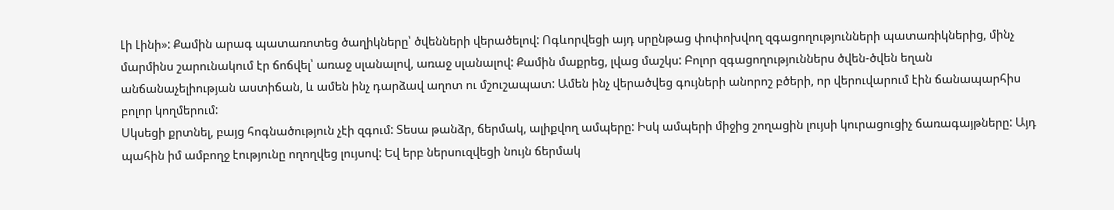Լի Լինի»: Քամին արագ պատառոտեց ծաղիկները՝ ծվենների վերածելով: Ոգևորվեցի այդ սրընթաց փոփոխվող զգացողությունների պատառիկներից, մինչ մարմինս շարունակում էր ճոճվել՝ առաջ սլանալով, առաջ սլանալով: Քամին մաքրեց, լվաց մաշկս: Բոլոր զգացողություններս ծվեն-ծվեն եղան անճանաչելիության աստիճան, և ամեն ինչ դարձավ աղոտ ու մշուշապատ: Ամեն ինչ վերածվեց գույների անորոշ բծերի, որ վերուվարում էին ճանապարհիս բոլոր կողմերում:
Սկսեցի քրտնել, բայց հոգնածություն չէի զգում: Տեսա թանձր, ճերմակ, ալիքվող ամպերը: Իսկ ամպերի միջից շողացին լույսի կուրացուցիչ ճառագայթները: Այդ պահին իմ ամբողջ էությունը ողողվեց լույսով: Եվ երբ ներսուզվեցի նույն ճերմակ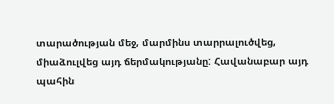տարածության մեջ, մարմինս տարրալուծվեց, միաձուլվեց այդ ճերմակությանը: Հավանաբար այդ պահին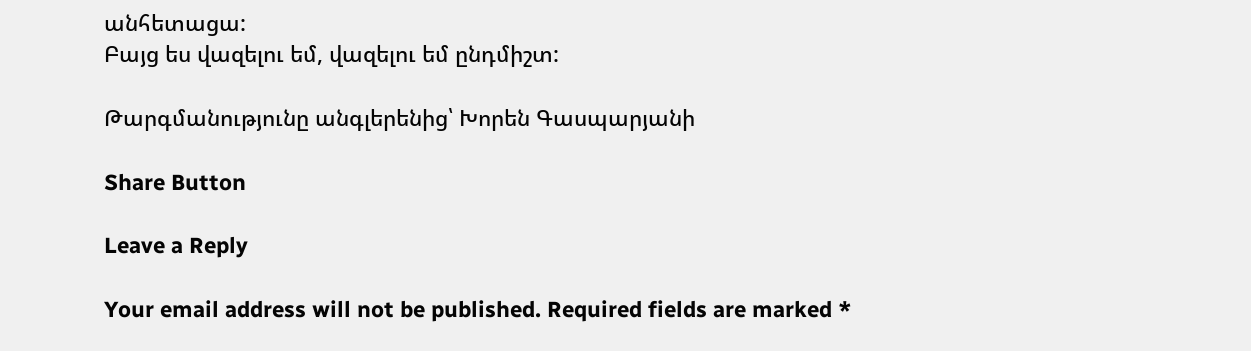անհետացա:
Բայց ես վազելու եմ, վազելու եմ ընդմիշտ:

Թարգմանությունը անգլերենից՝ Խորեն Գասպարյանի

Share Button

Leave a Reply

Your email address will not be published. Required fields are marked *